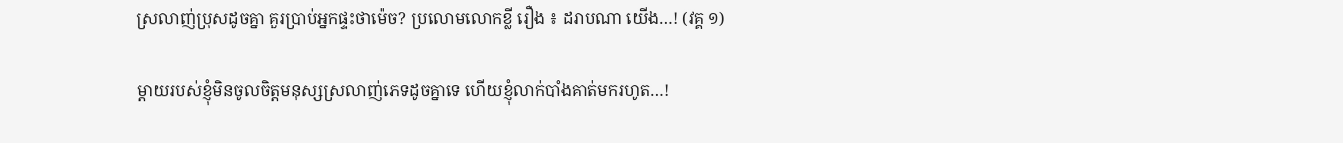ស្រលាញ់ប្រុសដូចគ្នា គួរប្រាប់អ្នកផ្ទះថាម៉េច? ប្រលោមលោកខ្លី រឿង ៖ ដរាបណា យើង…! (វគ្គ ១)

ម្តាយរបស់ខ្ញុំមិនចូលចិត្តមនុស្សស្រលាញ់ភេទដូចគ្នាទេ ហើយខ្ញុំលាក់បាំងគាត់មករហូត…!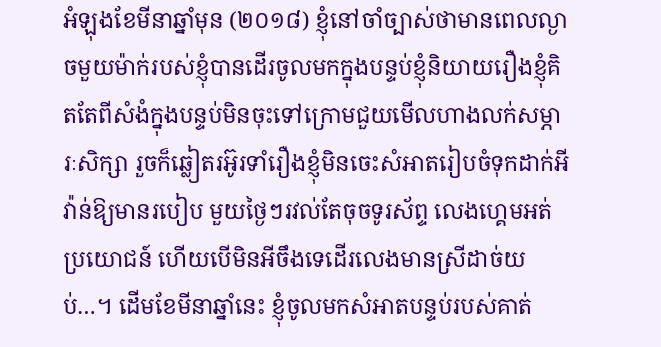អំឡុងខែមីនាឆ្នាំមុន (២០១៨) ខ្ញុំនៅចាំច្បាស់ថាមានពេលល្ងាចមួយម៉ាក់របស់ខ្ញុំបានដើរចូលមកក្នុងបន្ទប់ខ្ញុំនិយាយរឿងខ្ញុំគិតតែពីសំងំក្នុងបន្ទប់មិនចុះទៅក្រោមជួយមើលហាងលក់សម្ភារៈសិក្សា រួចក៏ឆ្លៀតរអ៊ូរទាំរឿងខ្ញុំមិនចេះសំអាតរៀបចំទុកដាក់អីវ៉ាន់ឱ្យមានរបៀប មួយថ្ងៃៗរវល់តែចុចទូរស័ព្ទ លេងហ្គេមអត់ប្រយោជន៍ ហើយបើមិនអីចឹងទេដើរលេងមានស្រីដាច់យប់…។ ដើមខែមីនាឆ្នាំនេះ ខ្ញុំចូលមកសំអាតបន្ទប់របស់គាត់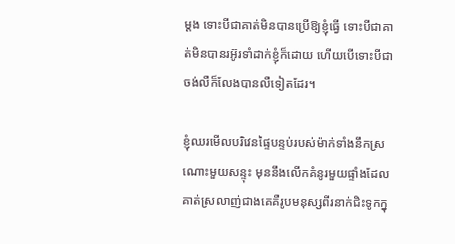ម្តង ទោះបីជាគាត់មិនបានប្រើឱ្យខ្ញុំធ្វើ ទោះបីជាគាត់មិនបានរអ៊ូរទាំដាក់ខ្ញុំក៏ដោយ ហើយបើទោះបីជាចង់លឺក៏លែងបានលឺទៀតដែរ។

ខ្ញុំឈរមើលបរិវេនផ្ទៃបន្ទប់របស់ម៉ាក់ទាំងនឹកស្រណោះមួយសន្ទុះ មុននឹងលើកគំនូរមួយផ្ទាំងដែលគាត់ស្រលាញ់ជាងគេគឺរូបមនុស្សពីរនាក់ជិះទូកក្នុ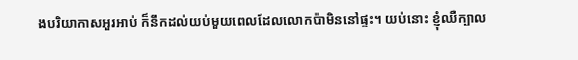ងបរិយាកាសអួរអាប់ ក៏នឹកដល់យប់មួយពេលដែលលោកប៉ាមិននៅផ្ទះ។ យប់នោះ ខ្ញុំឈឺក្បាល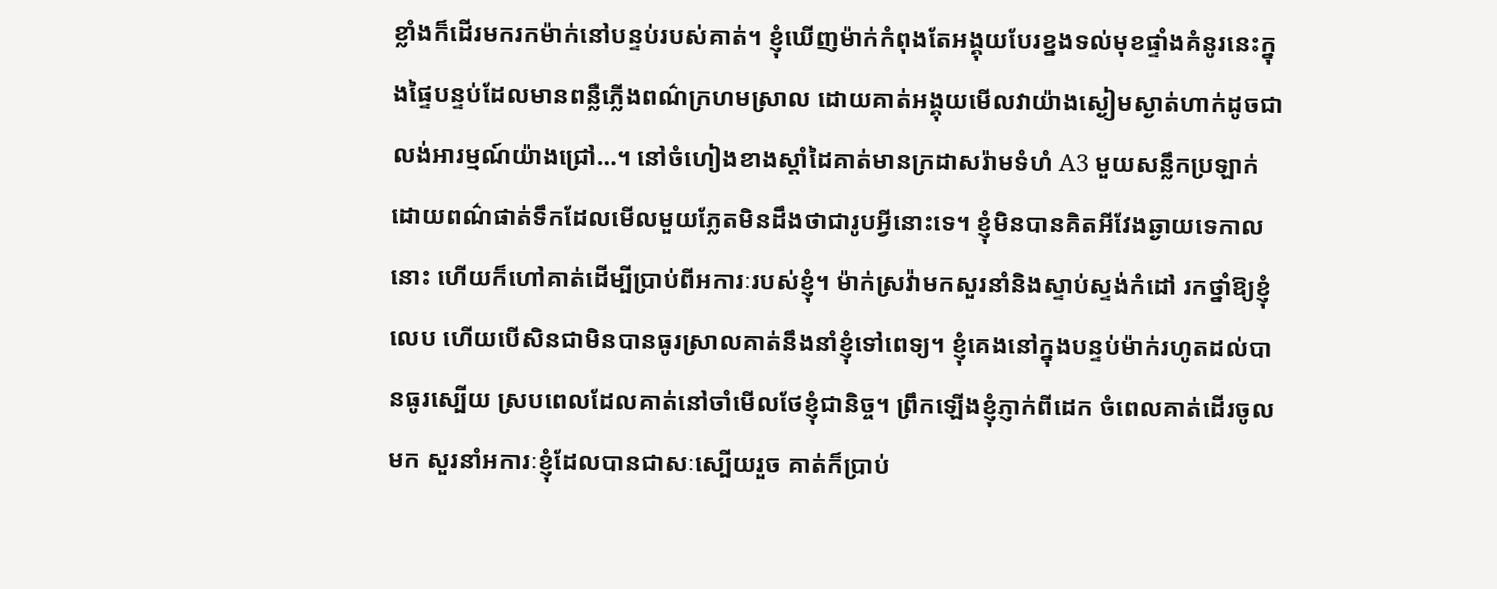ខ្លាំងក៏ដើរមករកម៉ាក់នៅបន្ទប់របស់គាត់។ ខ្ញុំឃើញម៉ាក់កំពុងតែអង្គុយបែរខ្នងទល់មុខផ្ទាំងគំនូរនេះក្នុងផ្ទៃបន្ទប់ដែលមានពន្លឺភ្លើងពណ៌ក្រហមស្រាល ដោយគាត់អង្គុយមើលវាយ៉ាងស្ងៀមស្ងាត់ហាក់ដូចជាលង់អារម្មណ៍យ៉ាងជ្រៅ…។ នៅចំហៀងខាងស្តាំដៃគាត់មានក្រដាសរ៉ាមទំហំ A3 មួយសន្លឹកប្រឡាក់ដោយពណ៌ផាត់ទឹកដែលមើលមួយភ្លែតមិនដឹងថាជារូបអ្វីនោះទេ។ ខ្ញុំមិនបានគិតអីវែងឆ្ងាយទេកាលនោះ ហើយក៏ហៅគាត់ដើម្បីប្រាប់ពីអការៈរបស់ខ្ញុំ។ ម៉ាក់ស្រវ៉ាមកសួរនាំនិងស្ទាប់ស្ទង់កំដៅ រកថ្នាំឱ្យខ្ញុំលេប ហើយបើសិនជាមិនបានធូរស្រាលគាត់នឹងនាំខ្ញុំទៅពេទ្យ។ ខ្ញុំគេងនៅក្នុងបន្ទប់ម៉ាក់រហូតដល់បានធូរស្បើយ ស្របពេលដែលគាត់នៅចាំមើលថែខ្ញុំជានិច្ច។ ព្រឹកឡើងខ្ញុំភ្ញាក់ពីដេក ចំពេលគាត់ដើរចូលមក សួរនាំអការៈខ្ញុំដែលបានជាសៈស្បើយរួច គាត់ក៏ប្រាប់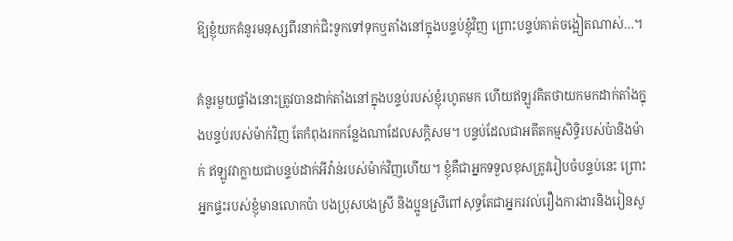ឱ្យខ្ញុំយកគំនូរមនុស្សពីរនាក់ជិះទូកទៅទុកឬតាំងនៅក្នុងបន្ទប់ខ្ញុំវិញ ព្រោះបន្ទប់គាត់ចង្អៀតណាស់…។

គំនូរមួយផ្ទាំងនោះត្រូវបានដាក់តាំងនៅក្នុងបន្ទប់របស់ខ្ញុំរហូតមក ហើយឥឡូវគិតថាយកមកដាក់តាំងក្នុងបន្ទប់របស់ម៉ាក់វិញ តែកំពុងរកកន្លែងណាដែលសក្ដិសម។ បន្ទប់ដែលជាអតីតកម្មសិទ្ធិរបស់ប៉ានិងម៉ាក់ ឥឡូវវាក្លាយជាបន្ទប់ដាក់អីវ៉ាន់របស់ម៉ាក់វិញហើយ។ ខ្ញុំគឺជាអ្នកទទួលខុសត្រូវរៀបចំបន្ទប់នេះ ព្រោះអ្នកផ្ទះរបស់ខ្ញុំមានលោកប៉ា បងប្រុសបងស្រី និងប្អូនស្រីពៅសុទ្ធតែជាអ្នករវល់រឿងការងារនិងរៀនសូ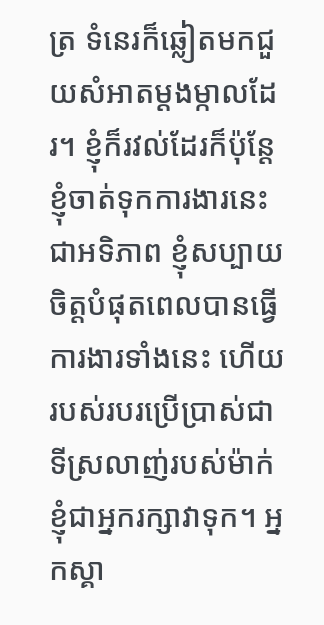ត្រ ទំនេរក៏ឆ្លៀតមកជួយសំអាតម្តងម្កាលដែរ។ ខ្ញុំក៏រវល់ដែរក៏ប៉ុន្តែខ្ញុំចាត់ទុកការងារនេះជាអទិភាព ខ្ញុំសប្បាយចិត្តបំផុតពេលបានធ្វើការងារទាំងនេះ ហើយរបស់របរប្រើប្រាស់ជាទីស្រលាញ់របស់ម៉ាក់ខ្ញុំជាអ្នករក្សាវាទុក។ អ្នកស្គា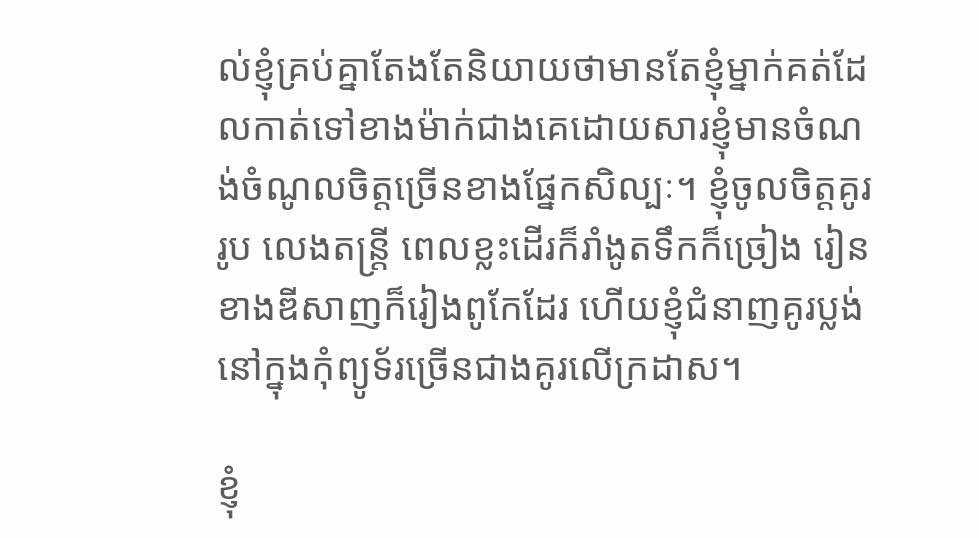ល់ខ្ញុំគ្រប់គ្នាតែងតែនិយាយថាមានតែខ្ញុំម្នាក់គត់ដែលកាត់ទៅខាងម៉ាក់ជាងគេដោយសារខ្ញុំមានចំណង់ចំណូលចិត្តច្រើនខាងផ្នែកសិល្បៈ។ ខ្ញុំចូលចិត្តគូររូប លេងតន្រ្តី ពេលខ្លះដើរក៏រាំងូតទឹកក៏ច្រៀង រៀនខាងឌីសាញក៏រៀងពូកែដែរ ហើយខ្ញុំជំនាញគូរប្លង់នៅក្នុងកុំព្យូទ័រច្រើនជាងគូរលើក្រដាស។

ខ្ញុំ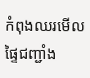កំពុងឈរមើលផ្ទៃជញ្ជាំង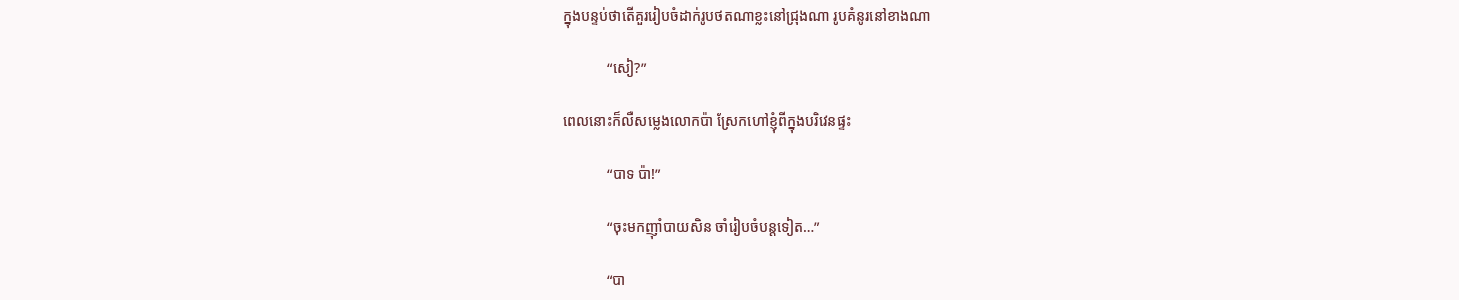ក្នុងបន្ទប់ថាតើគួររៀបចំដាក់រូបថតណាខ្លះនៅជ្រុងណា រូបគំនូរនៅខាងណា

            “សៀ?”

ពេលនោះក៏លឺសម្លេងលោកប៉ា ស្រែកហៅខ្ញុំពីក្នុងបរិវេនផ្ទះ

            “បាទ ប៉ា!”

            “ចុះមកញ៉ាំបាយសិន ចាំរៀបចំបន្តទៀត…”

            “បា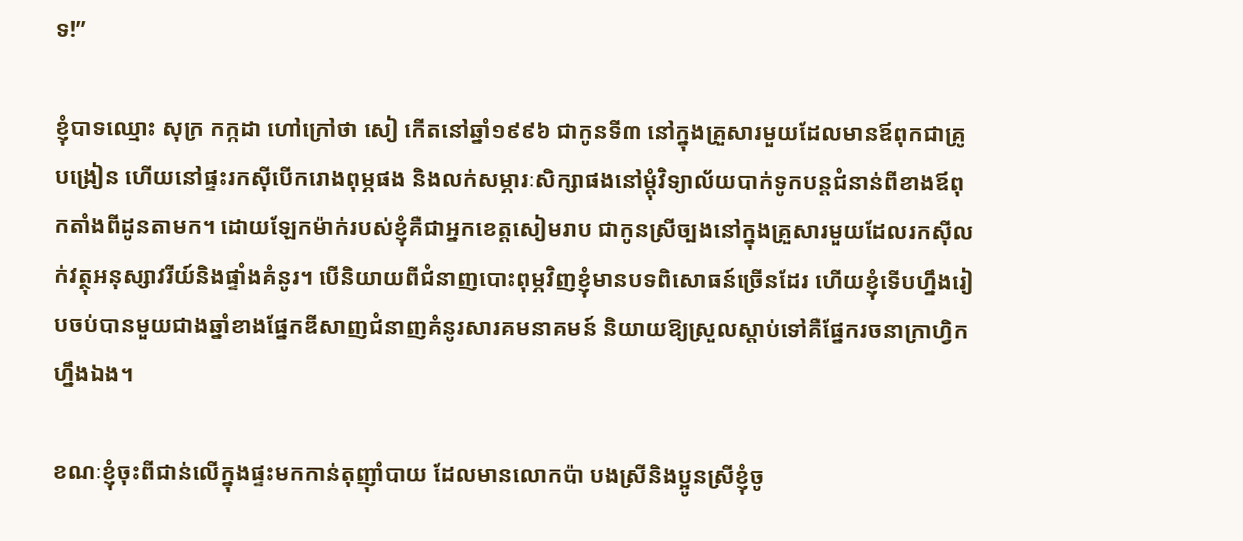ទ!”

ខ្ញុំបាទឈ្មោះ សុក្រ កក្កដា ហៅក្រៅថា សៀ កើតនៅឆ្នាំ១៩៩៦ ជាកូនទី៣ នៅក្នុងគ្រួសារមួយដែលមានឪពុកជាគ្រូបង្រៀន ហើយនៅផ្ទះរកស៊ីបើករោងពុម្ភផង និងលក់សម្ភារៈសិក្សាផងនៅម្តុំវិទ្យាល័យបាក់ទូកបន្តជំនាន់ពីខាងឪពុកតាំងពីដូនតាមក។ ដោយឡែកម៉ាក់របស់ខ្ញុំគឺជាអ្នកខេត្តសៀមរាប ជាកូនស្រីច្បងនៅក្នុងគ្រួសារមួយដែលរកស៊ីលក់វត្ថុអនុស្សាវរីយ៍និងផ្ទាំងគំនូរ។ បើនិយាយពីជំនាញបោះពុម្ភវិញខ្ញុំមានបទពិសោធន៍ច្រើនដែរ ហើយខ្ញុំទើបហ្នឹងរៀបចប់បានមួយជាងឆ្នាំខាងផ្នែកឌីសាញជំនាញគំនូរសារគមនាគមន៍ និយាយឱ្យស្រួលស្តាប់ទៅគឺផ្នែករចនាក្រាហ្វិកហ្នឹងឯង។

ខណៈខ្ញុំចុះពីជាន់លើក្នុងផ្ទះមកកាន់តុញ៉ាំបាយ ដែលមានលោកប៉ា បងស្រីនិងប្អូនស្រីខ្ញុំចូ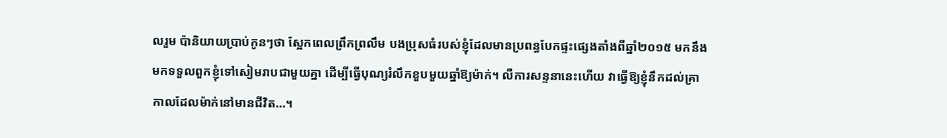លរួម ប៉ានិយាយប្រាប់កូនៗថា ស្អែកពេលព្រឹកព្រលឹម បងប្រុសធំរបស់ខ្ញុំដែលមានប្រពន្ធបែកផ្ទះផ្សេងតាំងពីឆ្នាំ២០១៥ មកនឹងមកទទួលពួកខ្ញុំទៅសៀមរាបជាមួយគ្នា ដើម្បីធ្វើបុណ្យរំលឹកខួបមួយឆ្នាំឱ្យម៉ាក់។ លឺការសន្ទនានេះហើយ វាធ្វើឱ្យខ្ញុំនឹកដល់គ្រាកាលដែលម៉ាក់នៅមានជីវិត…។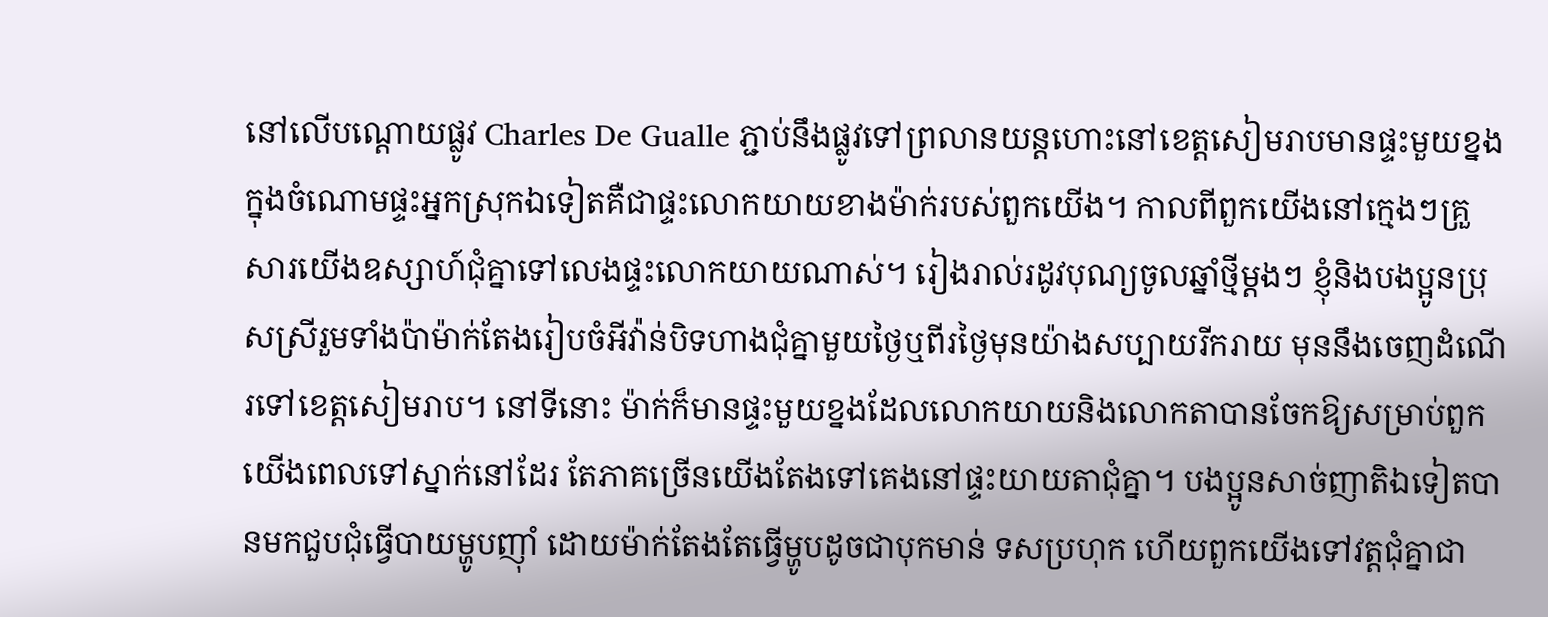នៅលើបណ្តោយផ្លូវ Charles De Gualle ភ្ជាប់នឹងផ្លូវទៅព្រលានយន្តហោះនៅខេត្តសៀមរាបមានផ្ទះមួយខ្នងក្នុងចំណោមផ្ទះអ្នកស្រុកឯទៀតគឺជាផ្ទះលោកយាយខាងម៉ាក់របស់ពួកយើង។ កាលពីពួកយើងនៅក្មេងៗគ្រួសារយើងឧស្សាហ៍ជុំគ្នាទៅលេងផ្ទះលោកយាយណាស់។ រៀងរាល់រដូវបុណ្យចូលឆ្នាំថ្មីម្តងៗ ខ្ញុំនិងបងប្អូនប្រុសស្រីរួមទាំងប៉ាម៉ាក់តែងរៀបចំអីវ៉ាន់បិទហាងជុំគ្នាមួយថ្ងៃឬពីរថ្ងៃមុនយ៉ាងសប្បាយរីករាយ មុននឹងចេញដំណើរទៅខេត្តសៀមរាប។ នៅទីនោះ ម៉ាក់ក៏មានផ្ទះមួយខ្នងដែលលោកយាយនិងលោកតាបានចែកឱ្យសម្រាប់ពួកយើងពេលទៅស្នាក់នៅដែរ តែភាគច្រើនយើងតែងទៅគេងនៅផ្ទះយាយតាជុំគ្នា។ បងប្អូនសាច់ញាតិឯទៀតបានមកជួបជុំធ្វើបាយម្ហូបញ៉ាំ ដោយម៉ាក់តែងតែធ្វើម្ហូបដូចជាបុកមាន់ ទសប្រហុក ហើយពួកយើងទៅវត្តជុំគ្នាជា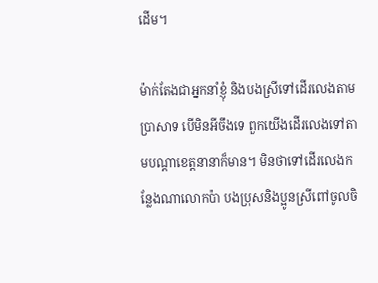ដើម។

ម៉ាក់តែងជាអ្នកនាំខ្ញុំ និងបងស្រីទៅដើរលេងតាមប្រាសាទ បើមិនអីចឹងទេ ពួកយើងដើរលេងទៅតាមបណ្តាខេត្តនានាក៏មាន។ មិនថាទៅដើរលេងកន្លែងណាលោកប៉ា បងប្រុសនិងប្អូនស្រីពៅចូលចិ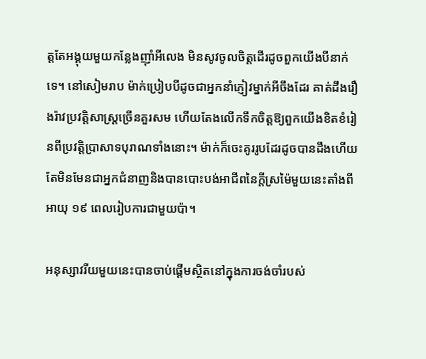ត្តតែអង្គុយមួយកន្លែងញ៉ាំអីលេង មិនសូវចូលចិត្តដើរដូចពួកយើងបីនាក់ទេ។ នៅសៀមរាប ម៉ាក់ប្រៀបបីដូចជាអ្នកនាំភ្ញៀវម្នាក់អីចឹងដែរ គាត់ដឹងរឿងរ៉ាវប្រវត្តិសាស្រ្តច្រើនគួរសម ហើយតែងលើកទឹកចិត្តឱ្យពួកយើងខិតខំរៀនពីប្រវត្តិប្រាសាទបុរាណទាំងនោះ។ ម៉ាក់ក៏ចេះគូររូបដែរដូចបានដឹងហើយ តែមិនមែនជាអ្នកជំនាញនិងបានបោះបង់អាជីពនៃក្តីស្រម៉ៃមួយនេះតាំងពីអាយុ ១៩ ពេលរៀបការជាមួយប៉ា។

អនុស្សាវរីយមួយនេះបានចាប់ផ្តើមស្ថិតនៅក្នុងការចង់ចាំរបស់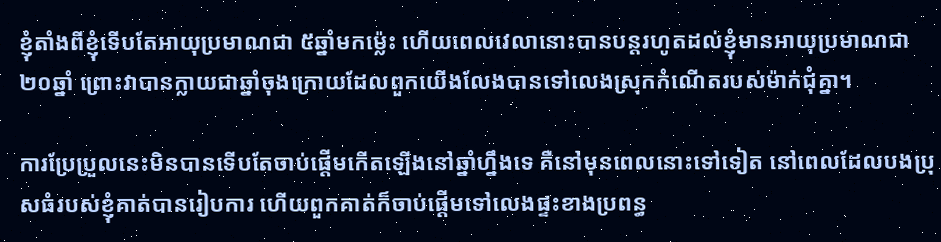ខ្ញុំតាំងពីខ្ញុំទើបតែអាយុប្រមាណជា ៥ឆ្នាំមកម្ល៉េះ ហើយពេលវេលានោះបានបន្តរហូតដល់ខ្ញុំមានអាយុប្រមាណជា ២០ឆ្នាំ ព្រោះវាបានក្លាយជាឆ្នាំចុងក្រោយដែលពួកយើងលែងបានទៅលេងស្រុកកំណើតរបស់ម៉ាក់ជុំគ្នា។

ការប្រែប្រួលនេះមិនបានទើបតែចាប់ផ្តើមកើតឡើងនៅឆ្នាំហ្នឹងទេ គឺនៅមុនពេលនោះទៅទៀត នៅពេលដែលបងប្រុសធំរបស់ខ្ញុំគាត់បានរៀបការ ហើយពួកគាត់ក៏ចាប់ផ្តើមទៅលេងផ្ទះខាងប្រពន្ធ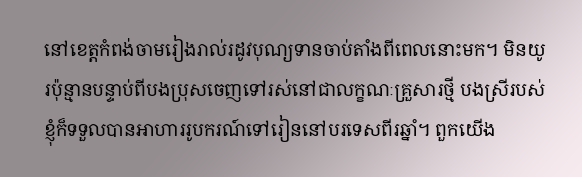នៅខេត្តកំពង់ចាមរៀងរាល់រដូវបុណ្យទានចាប់តាំងពីពេលនោះមក។ មិនយូរប៉ុន្មានបន្ទាប់ពីបងប្រុសចេញទៅរស់នៅជាលក្ខណៈគ្រួសារថ្មី បងស្រីរបស់ខ្ញុំក៏ទទួលបានអាហាររូបករណ៍ទៅរៀននៅបរទេសពីរឆ្នាំ។ ពួកយើង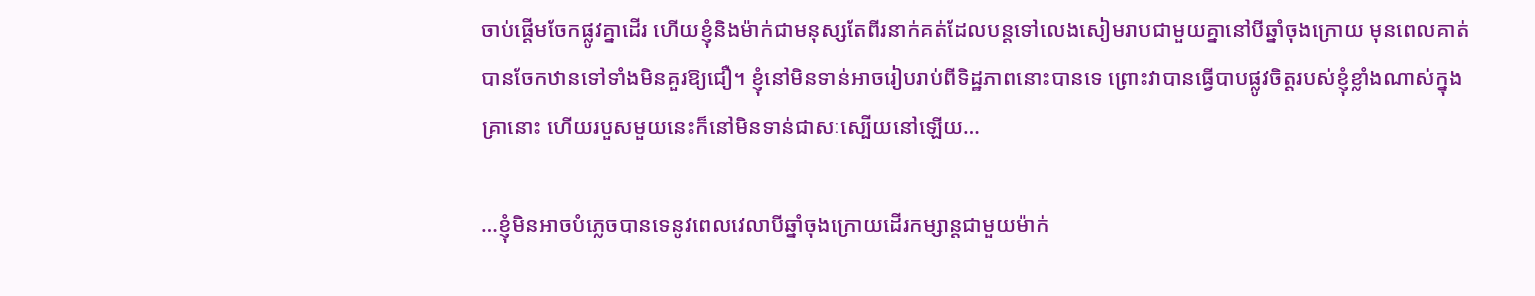ចាប់ផ្តើមចែកផ្លូវគ្នាដើរ ហើយខ្ញុំនិងម៉ាក់ជាមនុស្សតែពីរនាក់គត់ដែលបន្តទៅលេងសៀមរាបជាមួយគ្នានៅបីឆ្នាំចុងក្រោយ មុនពេលគាត់បានចែកឋានទៅទាំងមិនគួរឱ្យជឿ។ ខ្ញុំនៅមិនទាន់អាចរៀបរាប់ពីទិដ្ឋភាពនោះបានទេ ព្រោះវាបានធ្វើបាបផ្លូវចិត្តរបស់ខ្ញុំខ្លាំងណាស់ក្នុងគ្រានោះ ហើយរបួសមួយនេះក៏នៅមិនទាន់ជាសៈស្បើយនៅឡើយ…

…ខ្ញុំមិនអាចបំភ្លេចបានទេនូវពេលវេលាបីឆ្នាំចុងក្រោយដើរកម្សាន្តជាមួយម៉ាក់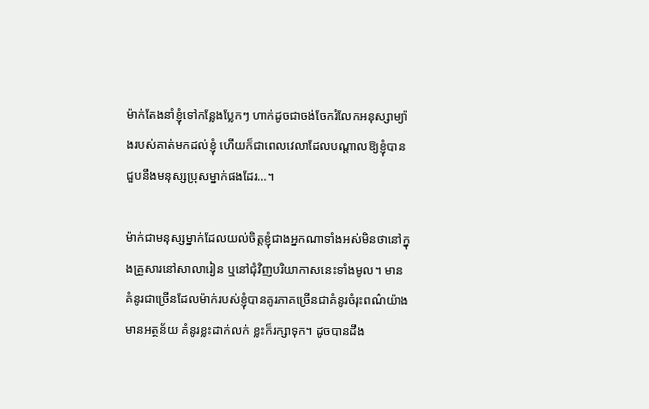ម៉ាក់តែងនាំខ្ញុំទៅកន្លែងប្លែកៗ ហាក់ដូចជាចង់ចែករំលែកអនុស្សាម្យ៉ាងរបស់គាត់មកដល់ខ្ញុំ ហើយក៏ជាពេលវេលាដែលបណ្តាលឱ្យខ្ញុំបានជួបនឹងមនុស្សប្រុសម្នាក់ផងដែរ…។

ម៉ាក់ជាមនុស្សម្នាក់ដែលយល់ចិត្តខ្ញុំជាងអ្នកណាទាំងអស់មិនថានៅក្នុងគ្រួសារនៅសាលារៀន ឬនៅជុំវិញបរិយាកាសនេះទាំងមូល។ មានគំនូរជាច្រើនដែលម៉ាក់របស់ខ្ញុំបានគូរភាគច្រើនជាគំនូរចំរុះពណ៌យ៉ាងមានអត្ថន័យ គំនូរខ្លះដាក់លក់ ខ្លះក៏រក្សាទុក។ ដូចបានដឹង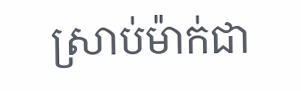ស្រាប់ម៉ាក់ជា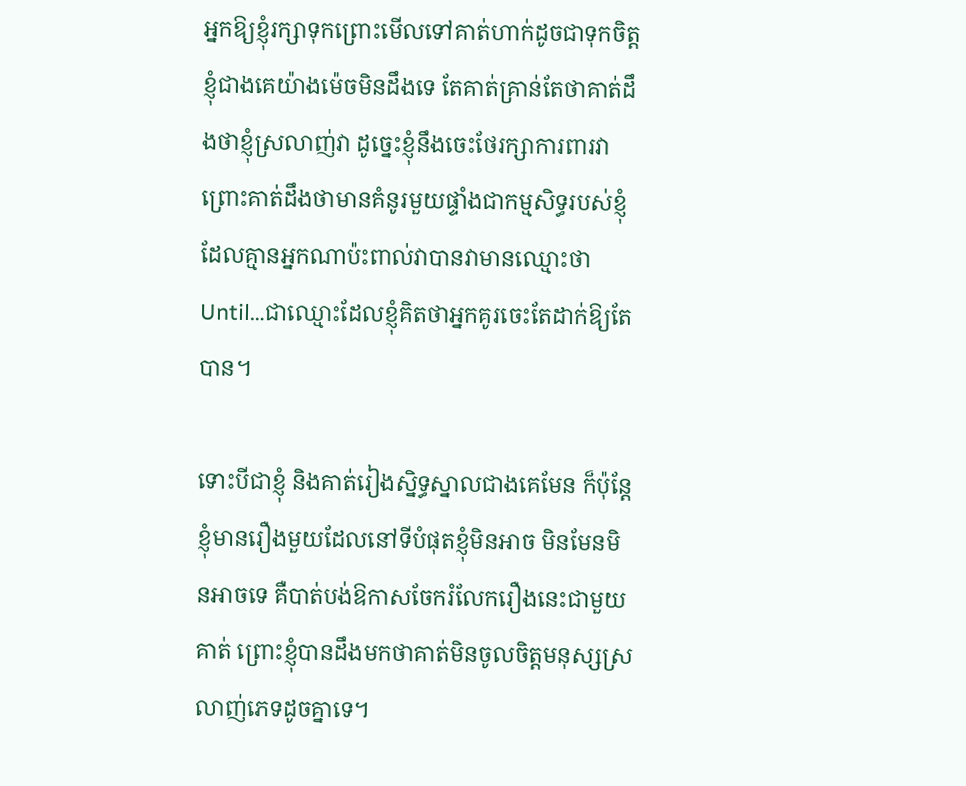អ្នកឱ្យខ្ញុំរក្សាទុកព្រោះមើលទៅគាត់ហាក់ដូចជាទុកចិត្តខ្ញុំជាងគេយ៉ាងម៉េចមិនដឹងទេ តែគាត់គ្រាន់តែថាគាត់ដឹងថាខ្ញុំស្រលាញ់វា ដូច្នេះខ្ញុំនឹងចេះថែរក្សាការពារវា ព្រោះគាត់ដឹងថាមានគំនូរមួយផ្ទាំងជាកម្មសិទ្ធរបស់ខ្ញុំដែលគ្មានអ្នកណាប៉ះពាល់វាបានវាមានឈ្មោះថា Until…ជាឈ្មោះដែលខ្ញុំគិតថាអ្នកគូរចេះតែដាក់ឱ្យតែបាន។

ទោះបីជាខ្ញុំ និងគាត់រៀងស្និទ្ធស្នាលជាងគេមែន ក៏ប៉ុន្តែខ្ញុំមានរឿងមួយដែលនៅទីបំផុតខ្ញុំមិនអាច មិនមែនមិនអាចទេ គឺបាត់បង់ឱកាសចែករំលែករឿងនេះជាមួយគាត់ ព្រោះខ្ញុំបានដឹងមកថាគាត់មិនចូលចិត្តមនុស្សស្រលាញ់ភេទដូចគ្នាទេ។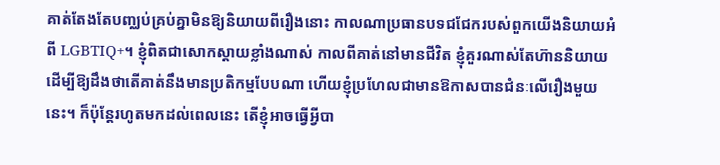គាត់តែងតែបញ្ឈប់គ្រប់គ្នាមិនឱ្យនិយាយពីរឿងនោះ កាលណាប្រធានបទជជែករបស់ពួកយើងនិយាយអំពី LGBTIQ+។ ខ្ញុំពិតជាសោកស្តាយខ្លាំងណាស់ កាលពីគាត់នៅមានជីវិត ខ្ញុំគួរណាស់តែហ៊ាននិយាយ ដើម្បីឱ្យដឹងថាតើគាត់នឹងមានប្រតិកម្មបែបណា ហើយខ្ញុំប្រហែលជាមានឱកាសបានជំនៈលើរឿងមួយនេះ។ ក៏ប៉ុន្តែរហូតមកដល់ពេលនេះ តើខ្ញុំអាចធ្វើអ្វីបា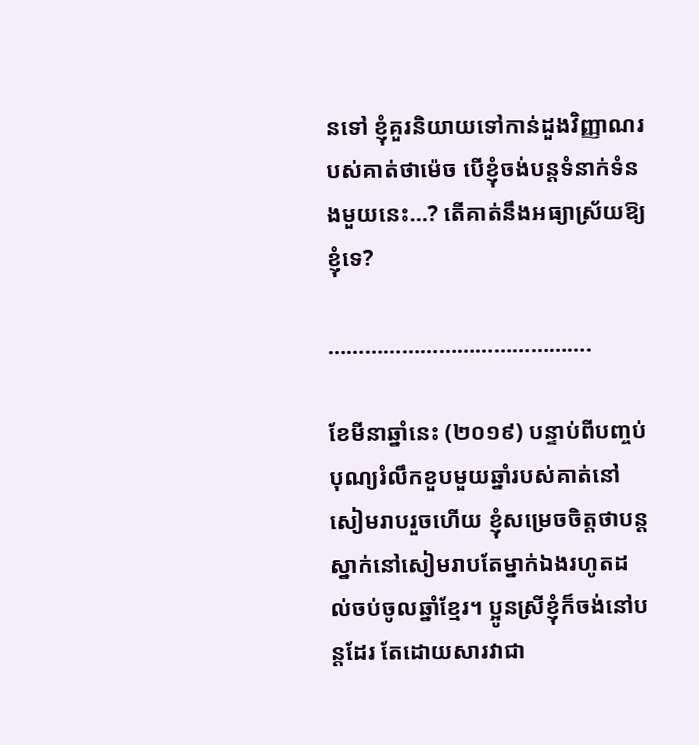នទៅ ខ្ញុំគួរនិយាយទៅកាន់ដួងវិញ្ញាណរបស់គាត់ថាម៉េច បើខ្ញុំចង់បន្តទំនាក់ទំនងមួយនេះ…? តើគាត់នឹងអធ្យាស្រ័យឱ្យខ្ញុំទេ?

…………………………………….

ខែមីនាឆ្នាំនេះ (២០១៩) បន្ទាប់ពីបញ្ចប់បុណ្យរំលឹកខួបមួយឆ្នាំរបស់គាត់នៅសៀមរាបរួចហើយ ខ្ញុំសម្រេចចិត្តថាបន្តស្នាក់នៅសៀមរាបតែម្នាក់ឯងរហូតដល់ចប់ចូលឆ្នាំខ្មែរ។ ប្អូនស្រីខ្ញុំក៏ចង់នៅបន្តដែរ តែដោយសារវាជា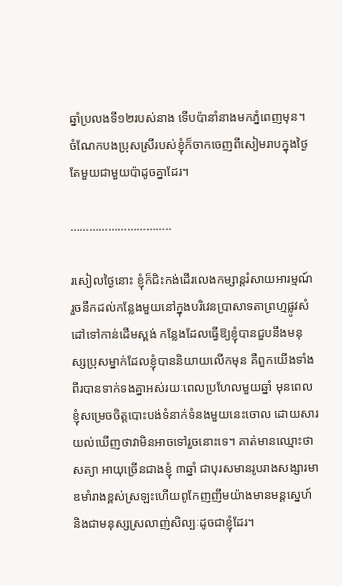ឆ្នាំប្រលងទី១២របស់នាង ទើបប៉ានាំនាងមកភ្នំពេញមុន។ ចំណែកបងប្រុសស្រីរបស់ខ្ញុំក៏ចាកចេញពីសៀមរាបក្នុងថ្ងៃតែមួយជាមួយប៉ាដូចគ្នាដែរ។

…………………………..

រសៀលថ្ងៃនោះ ខ្ញុំក៏ជិះកង់ដើរលេងកម្សាន្តរំសាយអារម្មណ៍ រួចនឹកដល់កន្លែងមួយនៅក្នុងបរិវេនប្រាសាទតាព្រហ្មផ្លូវសំដៅទៅកាន់ដើមស្ពង់ កន្លែងដែលធ្វើឱ្យខ្ញុំបានជួបនឹងមនុស្សប្រុសម្នាក់ដែលខ្ញុំបាននិយាយលើកមុន គឺពួកយើងទាំងពីរបានទាក់ទងគ្នាអស់រយៈពេលប្រហែលមួយឆ្នាំ មុនពេលខ្ញុំសម្រេចចិត្តបោះបង់ទំនាក់ទំនងមួយនេះចោល ដោយសារយល់ឃើញថាវាមិនអាចទៅរួចនោះទេ។ គាត់មានឈ្មោះថា សត្យា អាយុច្រើនជាងខ្ញុំ ៣ឆ្នាំ ជាបុរសមានរូបរាងសង្សារមាឌមាំរាងខ្ពស់ស្រឡះហើយពូកែញញឹមយ៉ាងមានមន្តស្នេហ៍ និងជាមនុស្សស្រលាញ់សិល្បៈដូចជាខ្ញុំដែរ។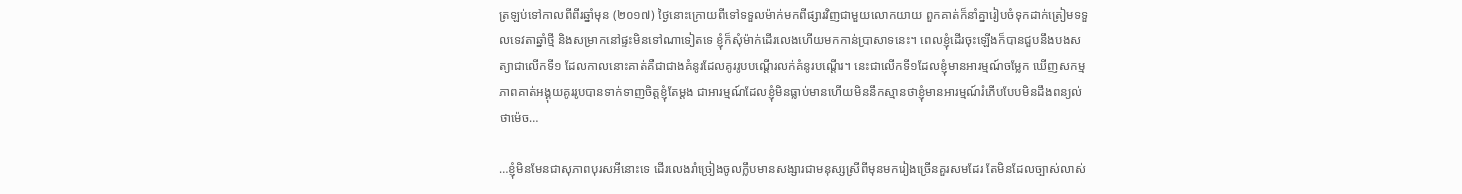ត្រឡប់ទៅកាលពីពីរឆ្នាំមុន (២០១៧) ថ្ងៃនោះក្រោយពីទៅទទួលម៉ាក់មកពីផ្សារវិញជាមួយលោកយាយ ពួកគាត់ក៏នាំគ្នារៀបចំទុកដាក់ត្រៀមទទួលទេវតាឆ្នាំថ្មី និងសម្រាកនៅផ្ទះមិនទៅណាទៀតទេ ខ្ញុំក៏សុំម៉ាក់ដើរលេងហើយមកកាន់ប្រាសាទនេះ។ ពេលខ្ញុំដើរចុះឡើងក៏បានជួបនឹងបងសត្យាជាលើកទី១ ដែលកាលនោះគាត់គឺជាជាងគំនូរដែលគូររូបបណ្តើរលក់គំនូរបណ្តើរ។ នេះជាលើកទី១ដែលខ្ញុំមានអារម្មណ៍ចម្លែក ឃើញសកម្មភាពគាត់អង្គុយគូររូបបានទាក់ទាញចិត្តខ្ញុំតែម្តង ជាអារម្មណ៍ដែលខ្ញុំមិនធ្លាប់មានហើយមិននឹកស្មានថាខ្ញុំមានអារម្មណ៍រំភើបបែបមិនដឹងពន្យល់ថាម៉េច…

…ខ្ញុំមិនមែនជាសុភាពបុរសអីនោះទេ ដើរលេងរាំច្រៀងចូលក្លឹបមានសង្សារជាមនុស្សស្រីពីមុនមករៀងច្រើនគួរសមដែរ តែមិនដែលច្បាស់លាស់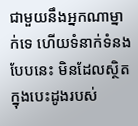ជាមួយនឹងអ្នកណាម្នាក់ទេ ហើយទំនាក់ទំនងបែបនេះ មិនដែលស្ថិតក្នុងបេះដូងរបស់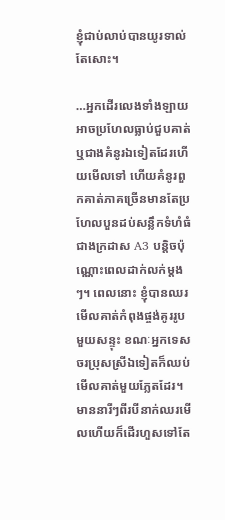ខ្ញុំជាប់លាប់បានយូរទាល់តែសោះ។

…អ្នកដើរលេងទាំងឡាយ អាចប្រហែលធ្លាប់ជួបគាត់ ឬជាងគំនូរឯទៀតដែរហើយមើលទៅ ហើយគំនូរពួកគាត់ភាគច្រើនមានតែប្រហែលបួនដប់សន្លឹកទំហំធំជាងក្រដាស A3 បន្តិចប៉ុណ្ណោះពេលដាក់លក់ម្តងៗ។ ពេលនោះ ខ្ញុំបានឈរមើលគាត់កំពុងផ្ចង់គូររូបមួយសន្ទុះ ខណៈអ្នកទេសចរប្រុសស្រីឯទៀតក៏ឈប់មើលគាត់មួយភ្លែតដែរ។ មាននារីៗពីរបីនាក់ឈរមើលហើយក៏ដើរហួសទៅតែ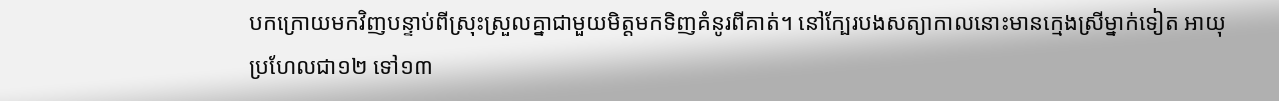បកក្រោយមកវិញបន្ទាប់ពីស្រុះស្រួលគ្នាជាមួយមិត្តមកទិញគំនូរពីគាត់។ នៅក្បែរបងសត្យាកាលនោះមានក្មេងស្រីម្នាក់ទៀត អាយុប្រហែលជា១២ ទៅ១៣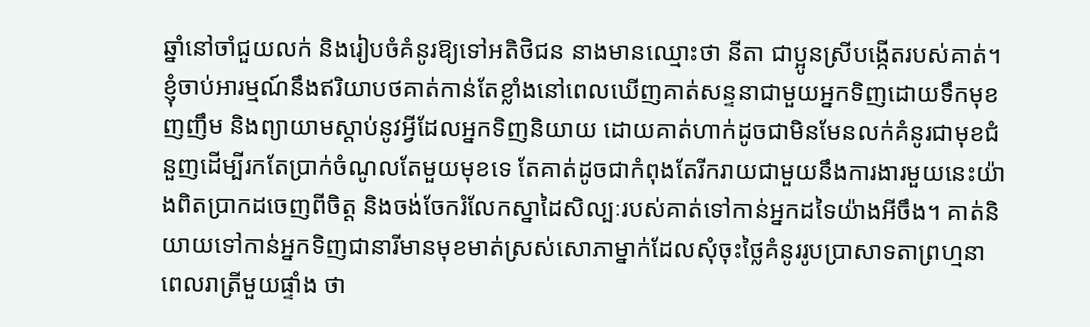ឆ្នាំនៅចាំជួយលក់ និងរៀបចំគំនូរឱ្យទៅអតិថិជន នាងមានឈ្មោះថា នីតា ជាប្អូនស្រីបង្កើតរបស់គាត់។ ខ្ញុំចាប់អារម្មណ៍នឹងឥរិយាបថគាត់កាន់តែខ្លាំងនៅពេលឃើញគាត់សន្ទនាជាមួយអ្នកទិញដោយទឹកមុខញញឹម និងព្យាយាមស្តាប់នូវអ្វីដែលអ្នកទិញនិយាយ ដោយគាត់ហាក់ដូចជាមិនមែនលក់គំនូរជាមុខជំនួញដើម្បីរកតែប្រាក់ចំណូលតែមួយមុខទេ តែគាត់ដូចជាកំពុងតែរីករាយជាមួយនឹងការងារមួយនេះយ៉ាងពិតប្រាកដចេញពីចិត្ត និងចង់ចែករំលែកស្នាដៃសិល្បៈរបស់គាត់ទៅកាន់អ្នកដទៃយ៉ាងអីចឹង។ គាត់និយាយទៅកាន់អ្នកទិញជានារីមានមុខមាត់ស្រស់សោភាម្នាក់ដែលសុំចុះថ្លៃគំនូររូបប្រាសាទតាព្រហ្មនាពេលរាត្រីមួយផ្ទាំង ថា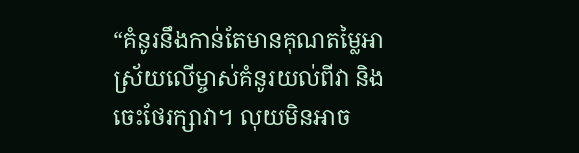“គំនូរនឹងកាន់តែមានគុណតម្លៃអាស្រ័យលើម្ចាស់គំនូរយល់ពីវា និងចេះថែរក្សាវា។ លុយមិនអាច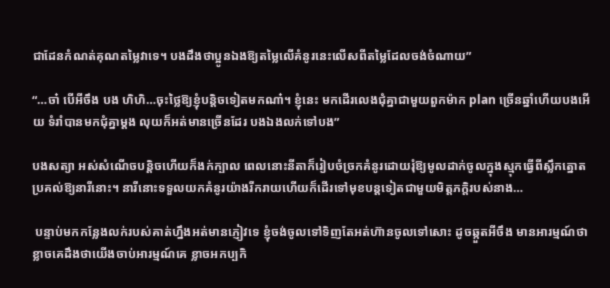ជាដែនកំណត់គុណតម្លៃវាទេ។ បងដឹងថាប្អូនឯងឱ្យតម្លៃលើគំនូរនេះលើសពីតម្លៃដែលចង់ចំណាយ”

“…ចា៎ បើអីចឹង បង ហិហិ…ចុះថ្លៃឱ្យខ្ញុំបន្តិចទៀតមកណា៎។ ខ្ញុំនេះ មកដើរលេងជុំគ្នាជាមួយពួកម៉ាក plan ច្រើនឆ្នាំហើយបងអើយ ទំរាំបានមកជុំគ្នាម្តង លុយក៏អត់មានច្រើនដែរ បងឯងលក់ទៅបង”

បងសត្យា អស់សំណើចបន្តិចហើយក៏ងក់ក្បាល ពេលនោះនីតាក៏រៀបចំច្រកគំនូរដោយរុំឱ្យមូលដាក់ចូលក្នុងស្មុកធ្វើពីស្លឹកត្នោតប្រគល់ឱ្យនារីនោះ។ នារីនោះទទួលយកគំនូរយ៉ាងរីករាយហើយក៏ដើរទៅមុខបន្តទៀតជាមួយមិត្តភក្តិរបស់នាង…

 បន្ទាប់មកកន្លែងលក់របស់គាត់ហ្នឹងអត់មានភ្ញៀវទេ ខ្ញុំចង់ចូលទៅទិញតែអត់ហ៊ានចូលទៅសោះ ដូចឆ្កួតអីចឹង មានអារម្មណ៍ថាខ្លាចគេដឹងថាយើងចាប់អារម្មណ៍គេ ខ្លាចអកប្បកិ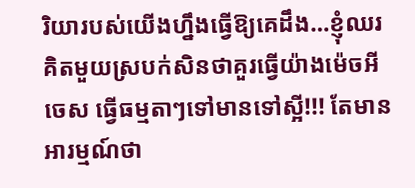រិយារបស់យើងហ្នឹងធ្វើឱ្យគេដឹង…ខ្ញុំឈរគិតមួយស្របក់សិនថាគួរធ្វើយ៉ាងម៉េចអីចេស ធ្វើធម្មតាៗទៅមានទៅស្អី!!! តែមានអារម្មណ៍ថា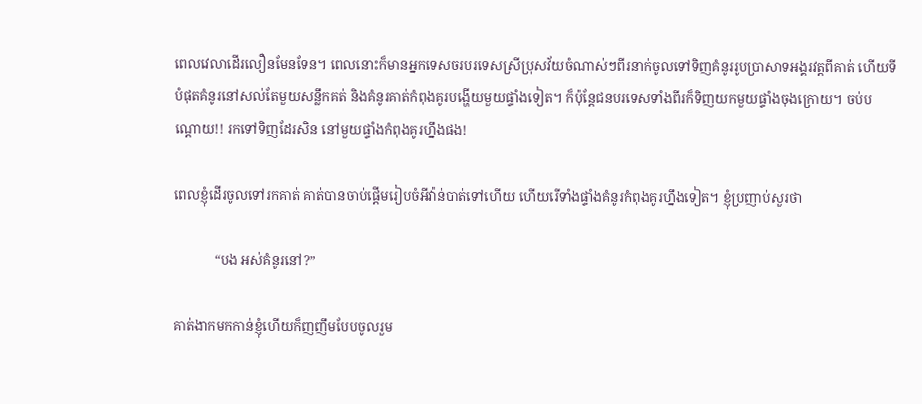ពេលវេលាដើរលឿនមែនទែន។ ពេលនោះក៏មានអ្នកទេសចរបរទេសស្រីប្រុសវ័យចំណាស់ៗពីរនាក់ចូលទៅទិញគំនូររូបប្រាសាទអង្គរវត្តពីគាត់ ហើយទីបំផុតគំនូរនៅសល់តែមួយសន្លឹកគត់ និងគំនូរគាត់កំពុងគូរបង្ហើយមួយផ្ទាំងទៀត។ ក៏ប៉ុន្តែជនបរទេសទាំងពីរក៏ទិញយកមួយផ្ទាំងចុងក្រោយ។ ចប់បណ្តោយ!! រកទៅទិញដែរសិន នៅមួយផ្ទាំងកំពុងគូរហ្នឹងផង!

ពេលខ្ញុំដើរចូលទៅរកគាត់ គាត់បានចាប់ផ្តើមរៀបចំអីវ៉ាន់បាត់ទៅហើយ ហើយរើទាំងផ្ទាំងគំនូរកំពុងគូរហ្នឹងទៀត។ ខ្ញុំប្រញាប់សួរថា

            “បង អស់គំនូរនៅ?”

គាត់ងាកមកកាន់ខ្ញុំហើយក៏ញញឹមបែបចូលរួម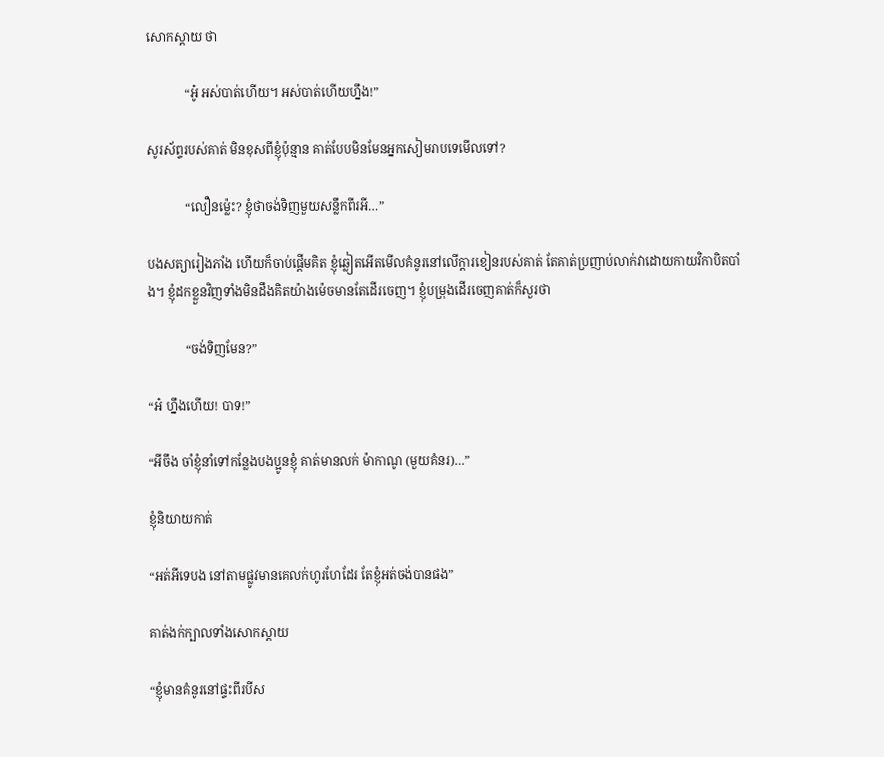សោកស្តាយ ថា

            “អូ៎ អស់បាត់ហើយ។ អស់បាត់ហើយហ្នឹង!”

សូរស័ព្ទរបស់គាត់ មិនខុសពីខ្ញុំប៉ុន្មាន គាត់បែបមិនមែនអ្នកសៀមរាបទេមើលទៅ?

            “លឿនម្ល៉េះ? ខ្ញុំថាចង់ទិញមួយសន្លឹកពីរអី…”

បងសត្យារៀងភាំង ហើយក៏ចាប់ផ្តើមគិត ខ្ញុំឆ្លៀតអើតមើលគំនូរនៅលើក្តារខៀនរបស់គាត់ តែគាត់ប្រញាប់លាក់វាដោយកាយវិកាបិតបាំង។ ខ្ញុំដកខ្លួនវិញទាំងមិនដឹងគិតយ៉ាងម៉េចមានតែដើរចេញ។ ខ្ញុំបម្រុងដើរចេញគាត់ក៏សួរថា

            “ចង់ទិញមែន?”

“អ៎ ហ្នឹងហើយ! បាទ!”

“អីចឹង ចាំខ្ញុំនាំទៅកន្លែងបងប្អូនខ្ញុំ គាត់មានលក់ ម៉ាកាណូ (មួយគំនរ)…”

ខ្ញុំនិយាយកាត់

“អត់អីទេបង នៅតាមផ្លូវមានគេលក់ហូរហែដែរ តែខ្ញុំអត់ចង់បានផង”

គាត់ងក់ក្បាលទាំងសោកស្តាយ

“ខ្ញុំមានគំនូរនៅផ្ទះពីរបីស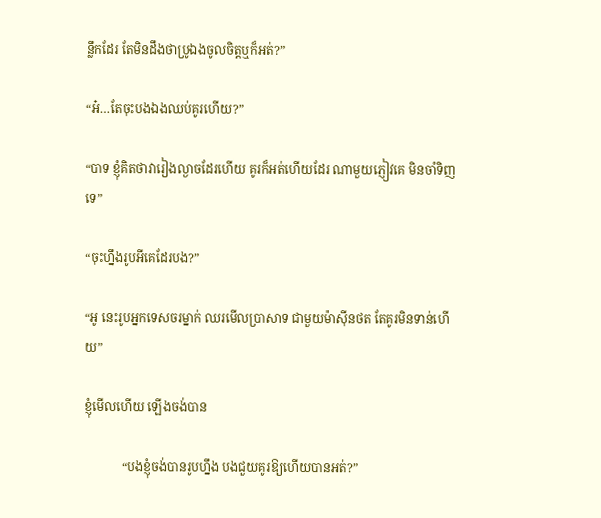ន្លឹកដែរ តែមិនដឹងថាប្រូឯងចូលចិត្តឬក៏អត់?”

“អ៎…តែចុះបងឯងឈប់គូរហើយ?”

“បាទ ខ្ញុំគិតថាវារៀងល្ងាចដែរហើយ គូរក៏អត់ហើយដែរ ណាមួយភ្ញៀវគេ មិនចាំទិញទេ”

“ចុះហ្នឹងរូបអីគេដែរបង?”

“អូ នេះរូបអ្នកទេសចរម្នាក់ ឈរមើលប្រាសាទ ជាមួយម៉ាស៊ីនថត តែគូរមិនទាន់ហើយ”

ខ្ញុំមើលហើយ ឡើងចង់បាន

            “បងខ្ញុំចង់បានរូបហ្នឹង បងជួយគូរឱ្យហើយបានអត់?”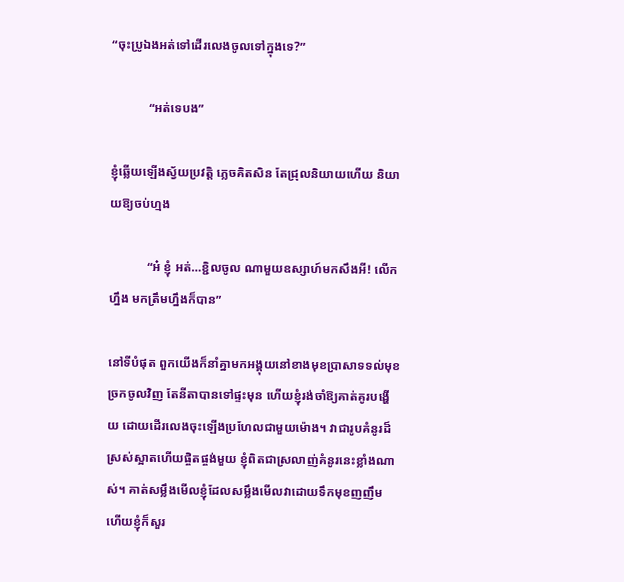“ចុះប្រូឯងអត់ទៅដើរលេងចូលទៅក្នុងទេ?”

            “អត់ទេបង”

ខ្ញុំឆ្លើយឡើងស្វ័យប្រវត្តិ ភ្លេចគិតសិន តែជ្រុលនិយាយហើយ និយាយឱ្យចប់ហ្មង

            “អ៎ ខ្ញុំ អត់…ខ្ជិលចូល ណាមួយឧស្សាហ៍មកសឹងអី! លើកហ្នឹង មកត្រឹមហ្នឹងក៏បាន”

នៅទីបំផុត ពួកយើងក៏នាំគ្នាមកអង្គុយនៅខាងមុខប្រាសាទទល់មុខច្រកចូលវិញ តែនីតាបានទៅផ្ទះមុន ហើយខ្ញុំរង់ចាំឱ្យគាត់គូរបង្ហើយ ដោយដើរលេងចុះឡើងប្រហែលជាមួយម៉ោង។ វាជារូបគំនូរដ៏ស្រស់ស្អាតហើយផ្ចិតផ្ចង់មួយ ខ្ញុំពិតជាស្រលាញ់គំនូរនេះខ្លាំងណាស់។ គាត់សម្លឹងមើលខ្ញុំដែលសម្លឹងមើលវាដោយទឹកមុខញញឹម ហើយខ្ញុំក៏សួរ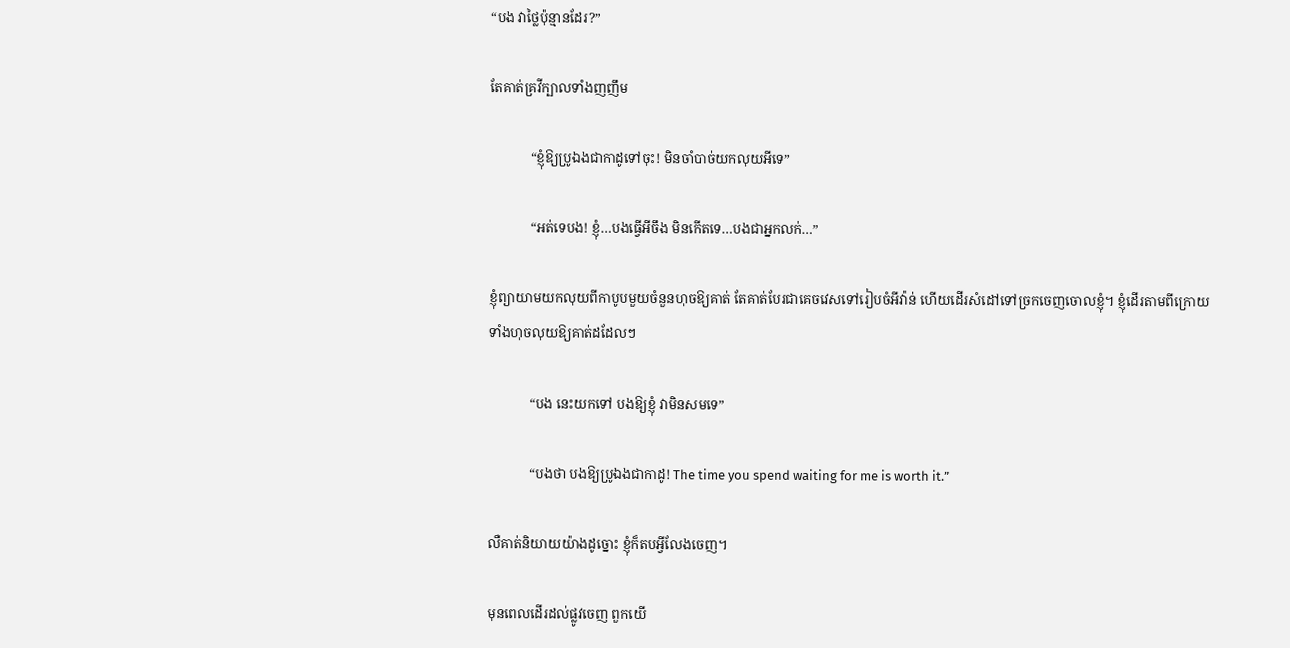“បង វាថ្លៃប៉ុន្មានដែរ?”

តែគាត់គ្រវីក្បាលទាំងញញឹម

            “ខ្ញុំឱ្យប្រូឯងជាកាដូទៅចុះ! មិនចាំបាច់យកលុយអីទេ”

            “អត់ទេបង! ខ្ញុំ…បងធ្វើអីចឹង មិនកើតទេ…បងជាអ្នកលក់…”

ខ្ញុំព្យាយាមយកលុយពីកាបូបមួយចំនួនហុចឱ្យគាត់ តែគាត់បែរជាគេចវេសទៅរៀបចំអីវ៉ាន់ ហើយដើរសំដៅទៅច្រកចេញចោលខ្ញុំ។ ខ្ញុំដើរតាមពីក្រោយ ទាំងហុចលុយឱ្យគាត់ដដែលៗ

            “បង នេះយកទៅ បងឱ្យខ្ញុំ វាមិនសមទេ”

            “បងថា បងឱ្យប្រូឯងជាកាដូ! The time you spend waiting for me is worth it.”

លឺគាត់និយាយយ៉ាងដូច្នោះ ខ្ញុំក៏តបអ្វីលែងចេញ។

មុនពេលដើរដល់ផ្លូវចេញ ពួកយើ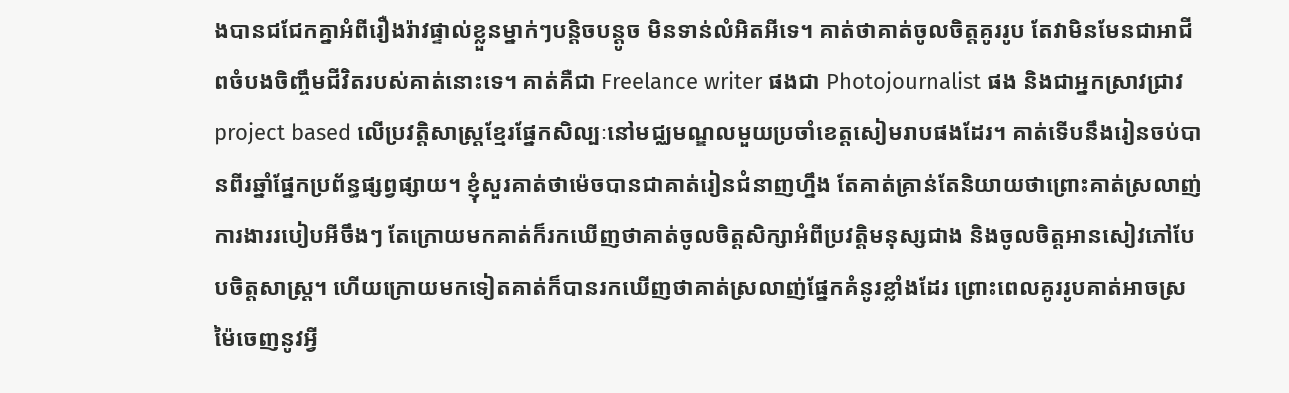ងបានជជែកគ្នាអំពីរឿងរ៉ាវផ្ទាល់ខ្លួនម្នាក់ៗបន្តិចបន្តូច មិនទាន់លំអិតអីទេ។ គាត់ថាគាត់ចូលចិត្តគូររូប តែវាមិនមែនជាអាជីពចំបងចិញ្ចឹមជីវិតរបស់គាត់នោះទេ។ គាត់គឺជា Freelance writer ផងជា Photojournalist ផង និងជាអ្នកស្រាវជ្រាវ project based លើប្រវត្តិសាស្រ្តខ្មែរផ្នែកសិល្បៈនៅមជ្ឈមណ្ឌលមួយប្រចាំខេត្តសៀមរាបផងដែរ។ គាត់ទើបនឹងរៀនចប់បានពីរឆ្នាំផ្នែកប្រព័ន្ធផ្សព្វផ្សាយ។ ខ្ញុំសួរគាត់ថាម៉េចបានជាគាត់រៀនជំនាញហ្នឹង តែគាត់គ្រាន់តែនិយាយថាព្រោះគាត់ស្រលាញ់ការងាររបៀបអីចឹងៗ តែក្រោយមកគាត់ក៏រកឃើញថាគាត់ចូលចិត្តសិក្សាអំពីប្រវត្តិមនុស្សជាង និងចូលចិត្តអានសៀវភៅបែបចិត្តសាស្ត្រ។ ហើយក្រោយមកទៀតគាត់ក៏បានរកឃើញថាគាត់ស្រលាញ់ផ្នែកគំនូរខ្លាំងដែរ ព្រោះពេលគូររូបគាត់អាចស្រម៉ៃចេញនូវអ្វី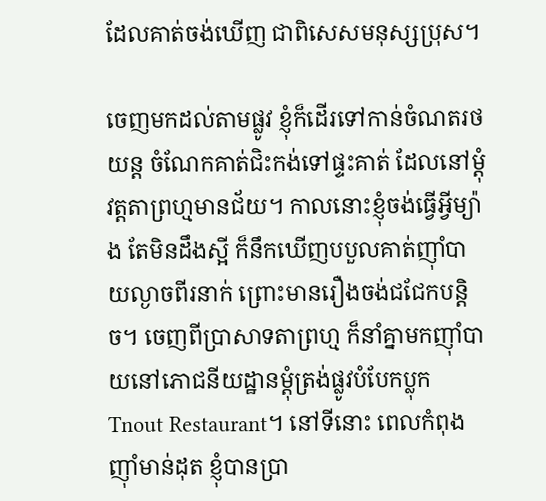ដែលគាត់ចង់ឃើញ ជាពិសេសមនុស្សប្រុស។

ចេញមកដល់តាមផ្លូវ ខ្ញុំក៏ដើរទៅកាន់ចំណតរថយន្ត ចំណែកគាត់ជិះកង់ទៅផ្ទះគាត់ ដែលនៅម្តុំវត្តតាព្រហ្មមានជ័យ។ កាលនោះខ្ញុំចង់ធ្វើអ្វីម្យ៉ាង តែមិនដឹងស្អី ក៏នឹកឃើញបបួលគាត់ញ៉ាំបាយល្ងាចពីរនាក់ ព្រោះមានរឿងចង់ជជែកបន្តិច។ ចេញពីប្រាសាទតាព្រហ្ម ក៏នាំគ្នាមកញ៉ាំបាយនៅភោជនីយដ្ឋានម្តុំត្រង់ផ្លូវបំបែកប្លុក Tnout Restaurant។ នៅទីនោះ ពេលកំពុងញ៉ាំមាន់ដុត ខ្ញុំបានប្រា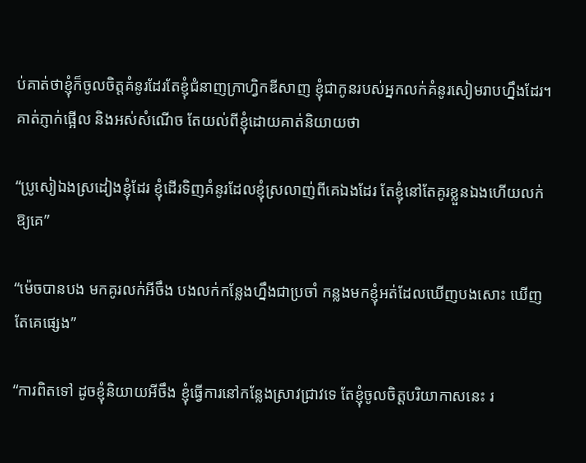ប់គាត់ថាខ្ញុំក៏ចូលចិត្តគំនូរដែរតែខ្ញុំជំនាញក្រាហ្វិកឌីសាញ ខ្ញុំជាកូនរបស់អ្នកលក់គំនូរសៀមរាបហ្នឹងដែរ។ គាត់ភ្ញាក់ផ្អើល និងអស់សំណើច តែយល់ពីខ្ញុំដោយគាត់និយាយថា

“ប្រូសៀឯងស្រដៀងខ្ញុំដែរ ខ្ញុំដើរទិញគំនូរដែលខ្ញុំស្រលាញ់ពីគេឯងដែរ តែខ្ញុំនៅតែគូរខ្លួនឯងហើយលក់ឱ្យគេ”

“ម៉េចបានបង មកគូរលក់អីចឹង បងលក់កន្លែងហ្នឹងជាប្រចាំ កន្លងមកខ្ញុំអត់ដែលឃើញបងសោះ ឃើញតែគេផ្សេង”

“ការពិតទៅ ដូចខ្ញុំនិយាយអីចឹង ខ្ញុំធ្វើការនៅកន្លែងស្រាវជ្រាវទេ តែខ្ញុំចូលចិត្តបរិយាកាសនេះ រ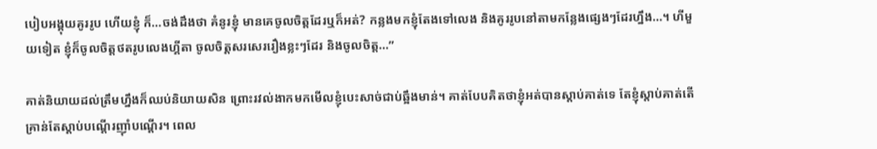បៀបអង្គុយគូររូប ហើយខ្ញុំ ក៏…ចង់ដឹងថា គំនូរខ្ញុំ មានគេចូលចិត្តដែរឬក៏អត់? កន្លងមកខ្ញុំតែងទៅលេង និងគូររូបនៅតាមកន្លែងផ្សេងៗដែរហ្នឹង…។ ហីមួយទៀត ខ្ញុំក៏ចូលចិត្តថតរូបលេងហ្គីតា ចូលចិត្តសរសេររឿងខ្លះៗដែរ និងចូលចិត្ត…”

គាត់និយាយដល់ត្រឹមហ្នឹងក៏ឈប់និយាយសិន ព្រោះរវល់ងាកមកមើលខ្ញុំបេះសាច់ជាប់ឆ្អឹងមាន់។ គាត់បែបគិតថាខ្ញុំអត់បានស្តាប់គាត់ទេ តែខ្ញុំស្តាប់គាត់តើគ្រាន់តែស្តាប់បណ្តើរញ៉ាំបណ្តើរ។ ពេល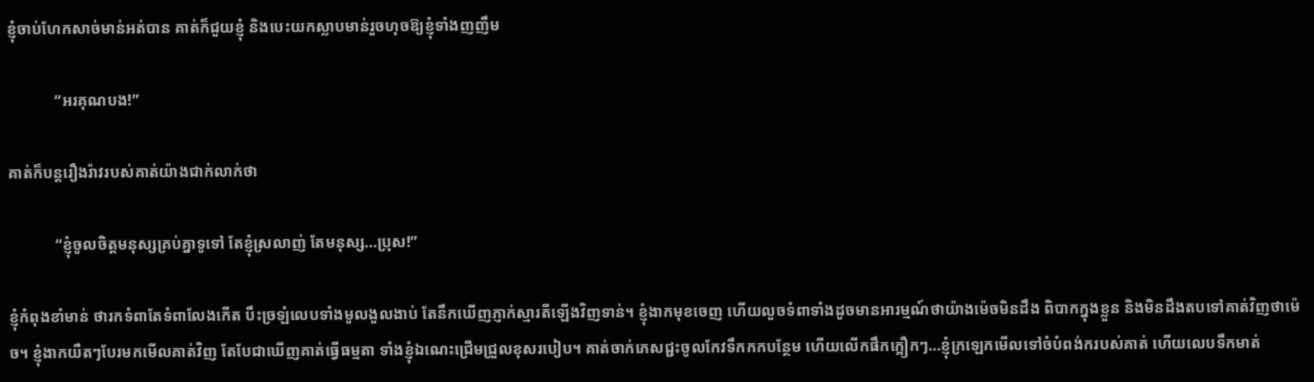ខ្ញុំចាប់ហែកសាច់មាន់អត់បាន គាត់ក៏ជួយខ្ញុំ និងបេះយកស្លាបមាន់រួចហុចឱ្យខ្ញុំទាំងញញឹម

            “អរគុណបង!”

គាត់ក៏បន្តរឿងរ៉ាវរបស់គាត់យ៉ាងជាក់លាក់ថា

            “ខ្ញុំចូលចិត្តមនុស្សគ្រប់គ្នាទូទៅ តែខ្ញុំស្រលាញ់ តែមនុស្ស…ប្រុស!”

ខ្ញុំកំពុងខាំមាន់ ថារកទំពាតែទំពាលែងកើត បឹះច្រឡំលេបទាំងមូលងួលងាប់ តែនឹកឃើញភ្ញាក់ស្មារតីឡើងវិញទាន់។ ខ្ញុំងាកមុខចេញ ហើយលួចទំពាទាំងដូចមានអារម្មណ៍ថាយ៉ាងម៉េចមិនដឹង ពិបាកក្នុងខ្លួន និងមិនដឹងតបទៅគាត់វិញថាម៉េច។ ខ្ញុំងាកយឺតៗបែរមកមើលគាត់វិញ តែបែជាឃើញគាត់ធ្វើធម្មតា ទាំងខ្ញុំឯណេះជ្រើមជ្រួលខុសរបៀប។ គាត់ចាក់ភេសជ្ជះចូលកែវទឹកកកបន្ថែម ហើយលើកផឹកក្អឿកៗ…ខ្ញុំក្រឡេកមើលទៅចំបំពង់ករបស់គាត់ ហើយលេបទឹកមាត់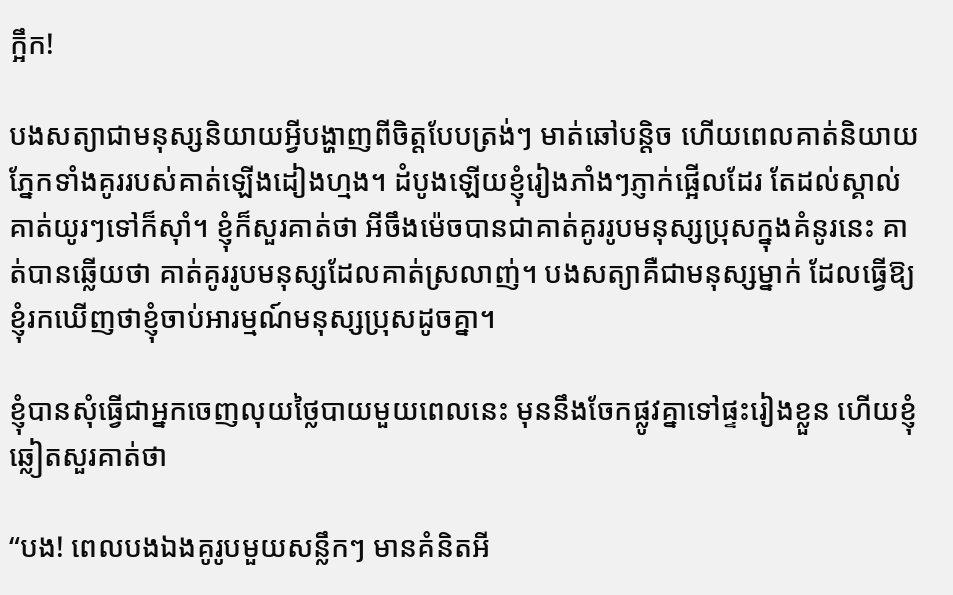ក្អឹក!

បងសត្យាជាមនុស្សនិយាយអ្វីបង្ហាញពីចិត្តបែបត្រង់ៗ មាត់ឆៅបន្តិច ហើយពេលគាត់និយាយភ្នែកទាំងគូររបស់គាត់ឡើងដៀងហ្មង។ ដំបូងឡើយខ្ញុំរៀងភាំងៗភ្ញាក់ផ្អើលដែរ តែដល់ស្គាល់គាត់យូរៗទៅក៏ស៊ាំ។ ខ្ញុំក៏សួរគាត់ថា អីចឹងម៉េចបានជាគាត់គូររូបមនុស្សប្រុសក្នុងគំនូរនេះ គាត់បានឆ្លើយថា គាត់គូររូបមនុស្សដែលគាត់ស្រលាញ់។ បងសត្យាគឺជាមនុស្សម្នាក់ ដែលធ្វើឱ្យខ្ញុំរកឃើញថាខ្ញុំចាប់អារម្មណ៍មនុស្សប្រុសដូចគ្នា។

ខ្ញុំបានសុំធ្វើជាអ្នកចេញលុយថ្លៃបាយមួយពេលនេះ មុននឹងចែកផ្លូវគ្នាទៅផ្ទះរៀងខ្លួន ហើយខ្ញុំឆ្លៀតសួរគាត់ថា

“បង! ពេលបងឯងគូរូបមួយសន្លឹកៗ មានគំនិតអី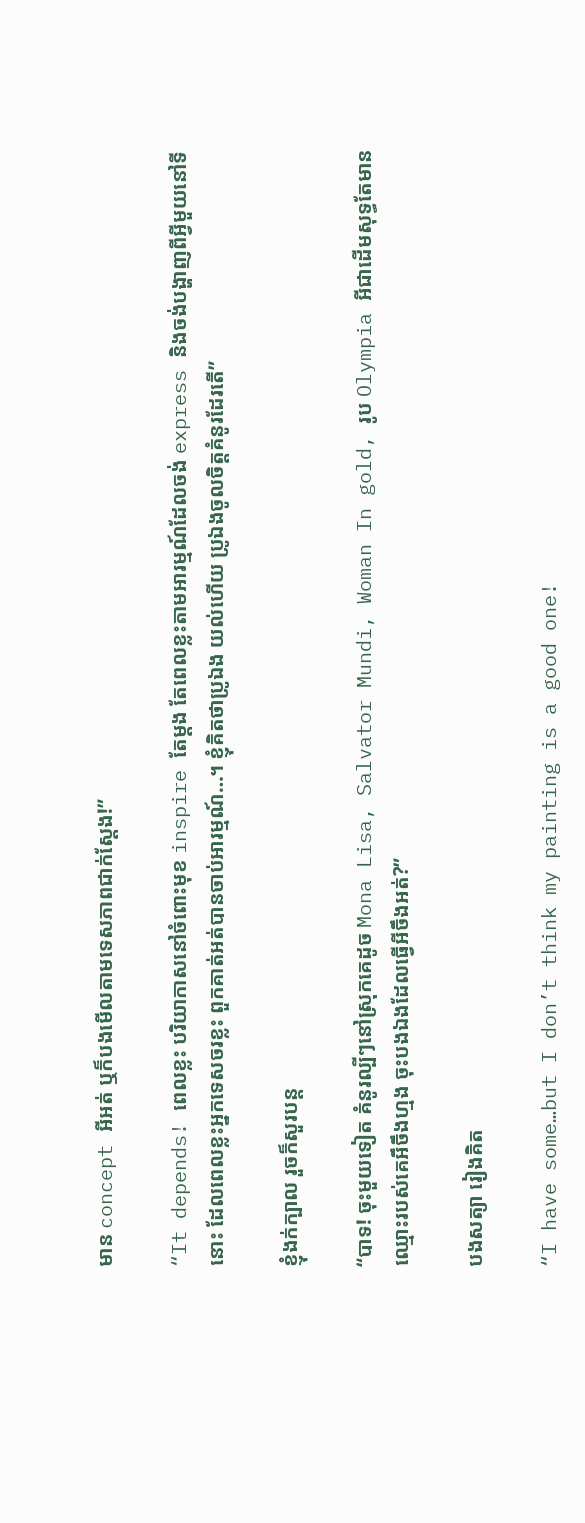មាន concept អីអត់ ឬក៏បងមើលតាមទេសភាពជាក់ស្តែង!”

“It depends! ពេលខ្លះ បរិយាកាសនៅចំពោះមុខ inspire តែម្តង តែពេលខ្លះតាមអារម្មណ៍ដែលចង់ express និងចង់បង្ហាញពីអ្វីមួយនៅទីនោះ ដែលពេលខ្លះអ្នកទេសចរខ្លះ ពួកគាត់អត់បានចាប់អារម្មណ៍…។ ខ្ញុំគិតថាប្រូឯង យល់ហើយ ប្រូឯងចូលចិត្តគំនូរដែរតើ”

ខ្ញុំងក់ក្បាល រួចក៏សួរបន្ត

“បាទ! ចុះមួយទៀត គំនូរល្បីៗនៅស្រុកគេដូច Mona Lisa, Salvator Mundi, Woman In gold, រូប Olympia អីជាដើមសុទ្ធតែមានឈ្មោះរបស់គេអឹចឹងហ្មង ចុះបងឯងដែលធ្វើអីចឹងអត់?”

បងសត្យា រៀងគិត

“I have some…but I don’t think my painting is a good one!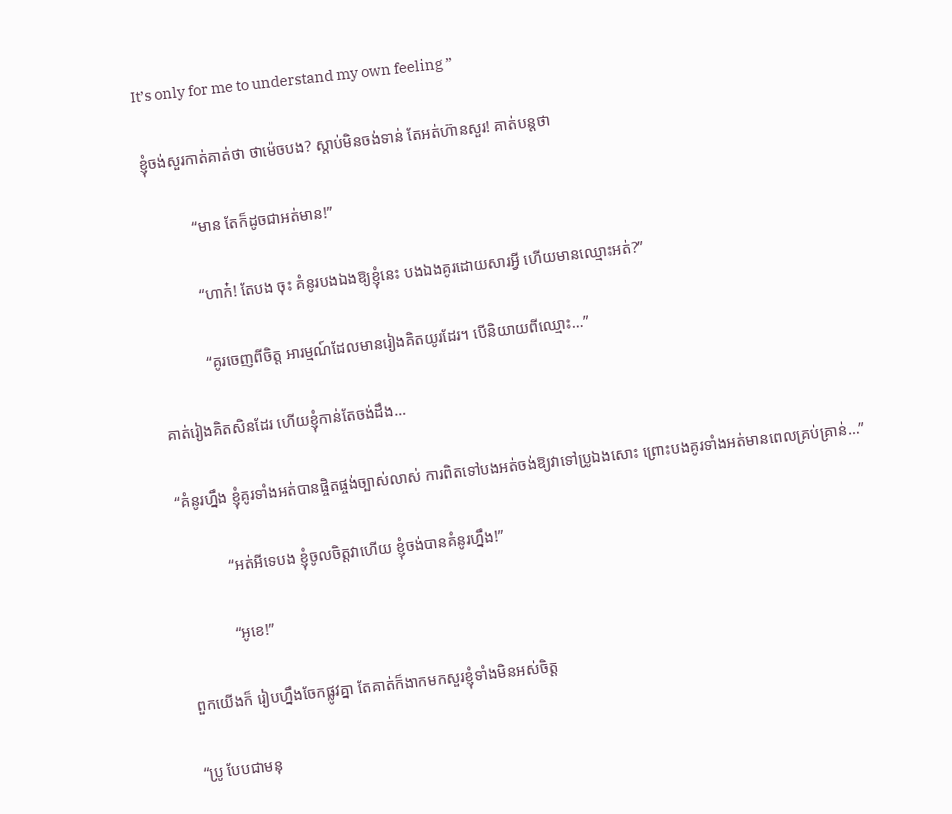It’s only for me to understand my own feeling ”

ខ្ញុំចង់សួរកាត់គាត់ថា ថាម៉េចបង? ស្តាប់មិនចង់ទាន់ តែអត់ហ៊ានសួរ! គាត់បន្តថា

            “មាន តែក៏ដូចជាអត់មាន!”

            “ហាក៎! តែបង ចុះ គំនូរបងឯងឱ្យខ្ញុំនេះ បងឯងគូរដោយសារអ្វី ហើយមានឈ្មោះអត់?”

            “គូរចេញពីចិត្ត អារម្មណ៍ដែលមានរៀងគិតយូរដែរ។ បើនិយាយពីឈ្មោះ…”

គាត់រៀងគិតសិនដែរ ហើយខ្ញុំកាន់តែចង់ដឹង…

“គំនូរហ្នឹង ខ្ញុំគូរទាំងអត់បានផ្ចិតផ្ចង់ច្បាស់លាស់ ការពិតទៅបងអត់ចង់ឱ្យវាទៅប្រូឯងសោះ ព្រោះបងគូរទាំងអត់មានពេលគ្រប់គ្រាន់…”

            “អត់អីទេបង ខ្ញុំចូលចិត្តវាហើយ ខ្ញុំចង់បានគំនូរហ្នឹង!”

            “អូខេ!”

ពួកយើងក៏ រៀបហ្នឹងចែកផ្លូវគ្នា តែគាត់ក៏ងាកមកសួរខ្ញុំទាំងមិនអស់ចិត្ត

“ប្រូ បែបជាមនុ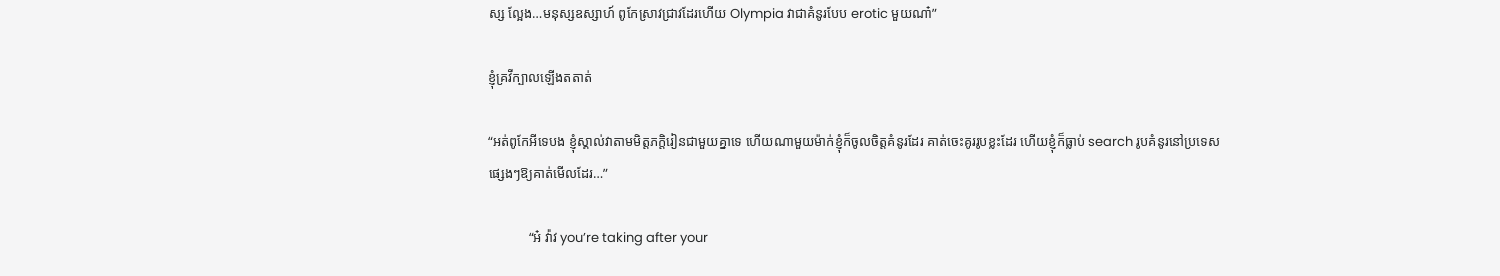ស្ស ល្អែង…មនុស្សឧស្សាហ៍ ពូកែស្រាវជ្រាវដែរហើយ Olympia វាជាគំនូរបែប erotic មួយណា៎”

ខ្ញុំគ្រវីក្បាលឡើងតតាត់

“អត់ពូកែអីទេបង ខ្ញុំស្គាល់វាតាមមិត្តភក្តិរៀនជាមួយគ្នាទេ ហើយណាមួយម៉ាក់ខ្ញុំក៏ចូលចិត្តគំនូរដែរ គាត់ចេះគូររូបខ្លះដែរ ហើយខ្ញុំក៏ធ្លាប់ search រូបគំនូរនៅប្រទេសផ្សេងៗឱ្យគាត់មើលដែរ…”

            “អ៎ វ៉ាវ you’re taking after your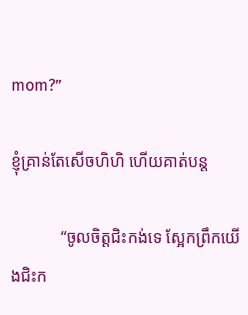mom?”

ខ្ញុំគ្រាន់តែសើចហិហិ ហើយគាត់បន្ត

            “ចូលចិត្តជិះកង់ទេ ស្អែកព្រឹកយើងជិះក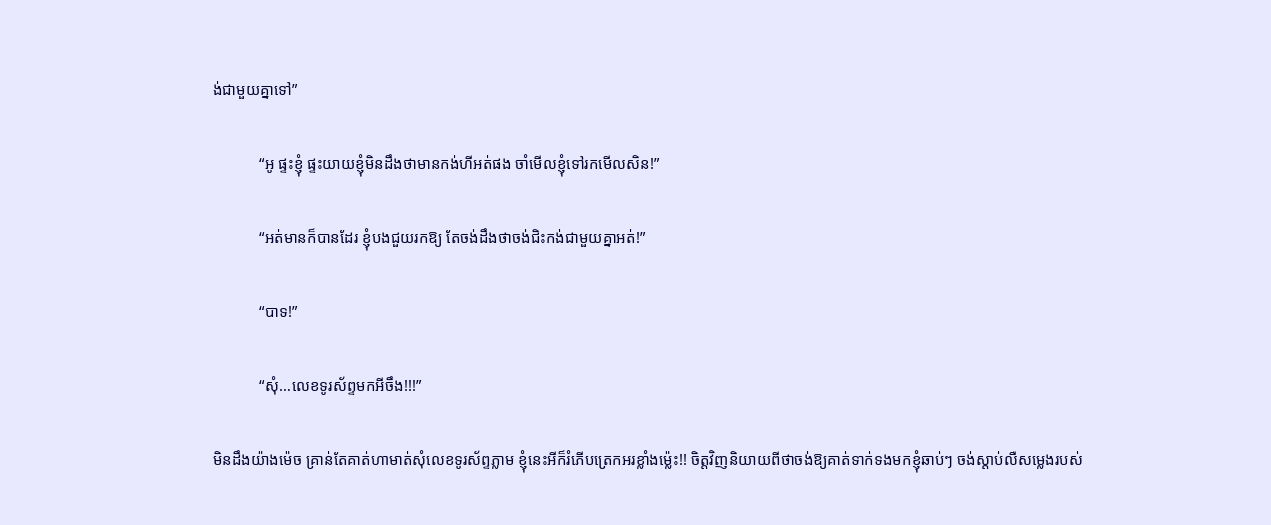ង់ជាមួយគ្នាទៅ”

            “អូ ផ្ទះខ្ញុំ ផ្ទះយាយខ្ញុំមិនដឹងថាមានកង់ហីអត់ផង ចាំមើលខ្ញុំទៅរកមើលសិន!”

            “អត់មានក៏បានដែរ ខ្ញុំបងជួយរកឱ្យ តែចង់ដឹងថាចង់ជិះកង់ជាមួយគ្នាអត់!”

            “បាទ!”

            “សុំ…លេខទូរស័ព្ទមកអីចឹង!!!”

មិនដឹងយ៉ាងម៉េច គ្រាន់តែគាត់ហាមាត់សុំលេខទូរស័ព្ទភ្លាម ខ្ញុំនេះអីក៏រំភើបត្រេកអរខ្លាំងម្ល៉េះ!! ចិត្តវិញនិយាយពីថាចង់ឱ្យគាត់ទាក់ទងមកខ្ញុំឆាប់ៗ ចង់ស្តាប់លឺសម្លេងរបស់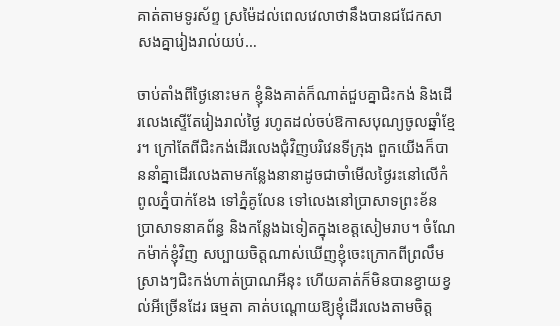គាត់តាមទូរស័ព្ទ ស្រម៉ៃដល់ពេលវេលាថានឹងបានជជែកសាសងគ្នារៀងរាល់យប់…

ចាប់តាំងពីថ្ងៃនោះមក ខ្ញុំនិងគាត់ក៏ណាត់ជួបគ្នាជិះកង់ និងដើរលេងស្ទើតែរៀងរាល់ថ្ងៃ រហូតដល់ចប់ឱកាសបុណ្យចូលឆ្នាំខ្មែរ។ ក្រៅតែពីជិះកង់ដើរលេងជុំវិញបរិវេនទីក្រុង ពួកយើងក៏បាននាំគ្នាដើរលេងតាមកន្លែងនានាដូចជាចាំមើលថ្ងៃរះនៅលើកំពូលភ្នំបាក់ខែង ទៅភ្នំគូលែន ទៅលេងនៅប្រាសាទព្រះខ័ន ប្រាសាទនាគព័ន្ធ និងកន្លែងឯទៀតក្នុងខេត្តសៀមរាប។ ចំណែកម៉ាក់ខ្ញុំវិញ សប្បាយចិត្តណាស់ឃើញខ្ញុំចេះក្រោកពីព្រលឹមស្រាងៗជិះកង់ហាត់ប្រាណអីនុះ ហើយគាត់ក៏មិនបានខ្វាយខ្វល់អីច្រើនដែរ ធម្មតា គាត់បណ្តោយឱ្យខ្ញុំដើរលេងតាមចិត្ត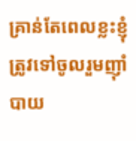គ្រាន់តែពេលខ្លះខ្ញុំត្រូវទៅចូលរួមញ៉ាំបាយ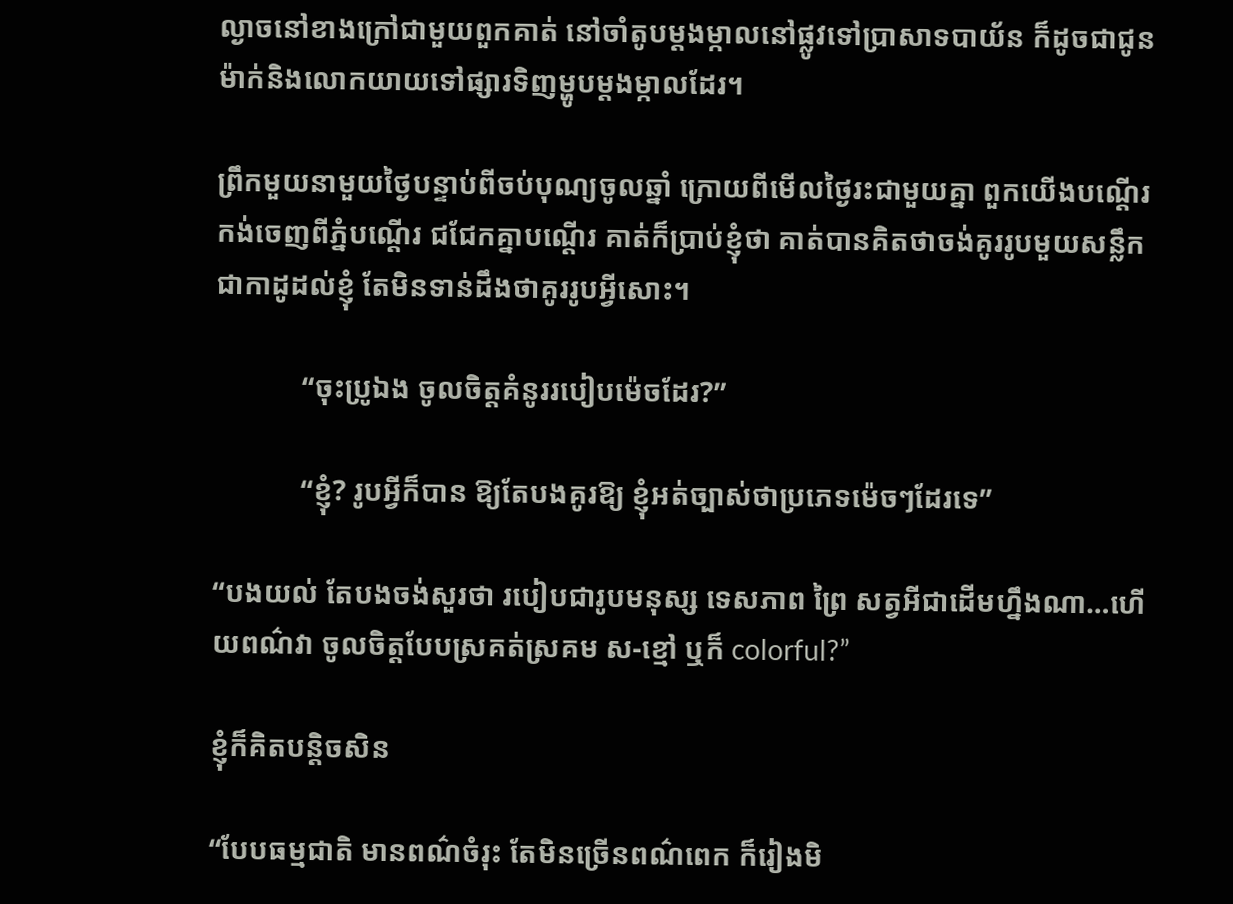ល្ងាចនៅខាងក្រៅជាមួយពួកគាត់ នៅចាំតូបម្តងម្កាលនៅផ្លូវទៅប្រាសាទបាយ័ន ក៏ដូចជាជូនម៉ាក់និងលោកយាយទៅផ្សារទិញម្ហូបម្តងម្កាលដែរ។

ព្រឹកមួយនាមួយថ្ងៃបន្ទាប់ពីចប់បុណ្យចូលឆ្នាំ ក្រោយពីមើលថ្ងៃរះជាមួយគ្នា ពួកយើងបណ្តើរកង់ចេញពីភ្នំបណ្តើរ ជជែកគ្នាបណ្តើរ គាត់ក៏ប្រាប់ខ្ញុំថា គាត់បានគិតថាចង់គូររូបមួយសន្លឹកជាកាដូដល់ខ្ញុំ តែមិនទាន់ដឹងថាគូររូបអ្វីសោះ។

            “ចុះប្រូឯង ចូលចិត្តគំនូររបៀបម៉េចដែរ?”

            “ខ្ញុំ? រូបអ្វីក៏បាន ឱ្យតែបងគូរឱ្យ ខ្ញុំអត់ច្បាស់ថាប្រភេទម៉េចៗដែរទេ”

“បងយល់ តែបងចង់សួរថា របៀបជារូបមនុស្ស ទេសភាព ព្រៃ សត្វអីជាដើមហ្នឹងណា…ហើយពណ៌វា ចូលចិត្តបែបស្រគត់ស្រគម ស-ខ្មៅ ឬក៏ colorful?”

ខ្ញុំក៏គិតបន្តិចសិន

“បែបធម្មជាតិ មានពណ៌ចំរុះ តែមិនច្រើនពណ៌ពេក ក៏រៀងមិ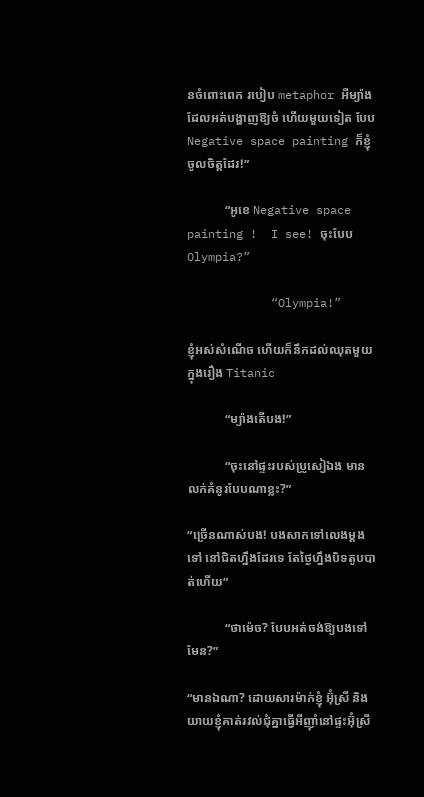នចំពោះពេក របៀប metaphor អីម្យ៉ាង ដែលអត់បង្ហាញឱ្យចំ ហើយមួយទៀត បែប Negative space painting ក៏ខ្ញុំចូលចិត្តដែរ!”

            “អូខេ Negative space painting !  I see! ចុះបែប Olympia?”

            “Olympia!”

ខ្ញុំអស់សំណើច ហើយក៏នឹកដល់ឈុតមួយក្នុងរឿង Titanic

            “ម្យ៉ាងតើបង!”

            “ចុះនៅផ្ទះរបស់ប្រូសៀឯង មានលក់គំនូរបែបណាខ្លះ?”

“ច្រើនណាស់បង! បងសាកទៅលេងម្តងទៅ នៅជិតហ្នឹងដែរទេ តែថ្ងៃហ្នឹងបិទតូបបាត់ហើយ”

            “ថាម៉េច? បែបអត់ចង់ឱ្យបងទៅមែន?”

“មានឯណា? ដោយសារម៉ាក់ខ្ញុំ អ៊ុំស្រី និងយាយខ្ញុំគាត់រវល់ជុំគ្នាធ្វើអីញ៉ាំនៅផ្ទះអ៊ុំស្រី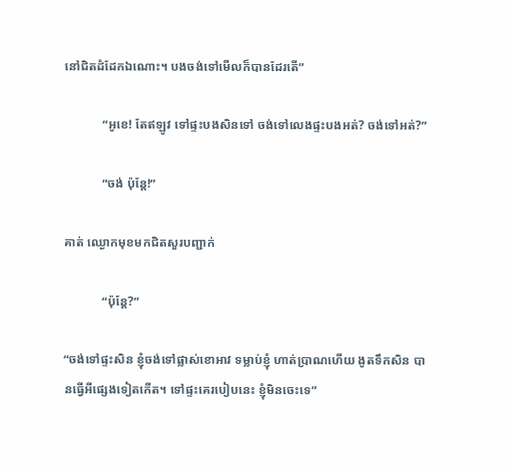នៅជិតដំដែកឯណោះ។ បងចង់ទៅមើលក៏បានដែរតើ”

            “អូខេ! តែឥឡូវ ទៅផ្ទះបងសិនទៅ ចង់ទៅលេងផ្ទះបងអត់? ចង់ទៅអត់?”

            “ចង់ ប៉ុន្តែ!”

គាត់ ឈ្ងោកមុខមកជិតសួរបញ្ជាក់

            “ប៉ុន្តែ?”

“ចង់ទៅផ្ទះសិន ខ្ញុំចង់ទៅផ្លាស់ខោអាវ ទម្លាប់ខ្ញុំ ហាត់ប្រាណហើយ ងូតទឹកសិន បានធ្វើអីផ្សេងទៀតកើត។ ទៅផ្ទះគេរបៀបនេះ ខ្ញុំមិនចេះទេ”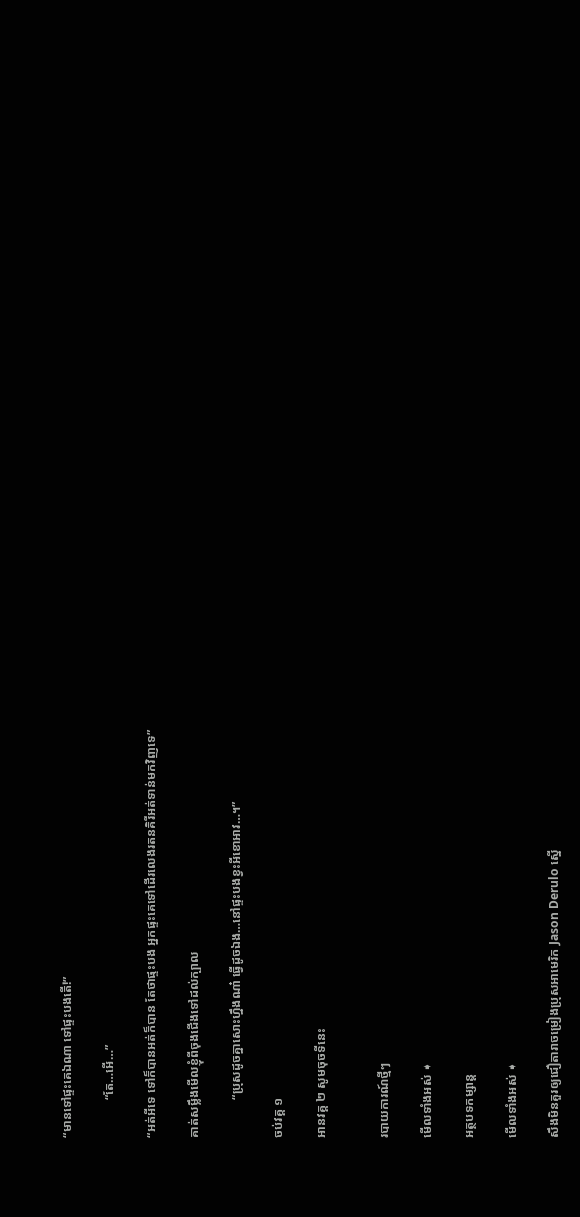“មានទៅផ្ទះគេឯណា ទៅផ្ទះបងតើ!”

            “តែ…អើ…”

“អត់អីទេ ទៅក៏បានអត់ក៏បាន តែថាផ្ទះបង អ្នកផ្ទះគេទៅដើរលេងរតនគិរីអត់ទាន់មកវិញទេ”

គាត់សម្លឹងមើលខ្ញុំពីចុងជើងទៅដល់ក្បាល

            “ប្រុសដូចគ្នាសោះហ្នឹងណា៎ ធ្វើដូចឯង…នៅផ្ទះបងខ្វះអីខោអាវ…។”

ចប់វគ្គ ១

អានវគ្គ ២ សូមចុចទីនេះ


របាយការណ៍ថ្មីៗ

មើលទាំងអស់ ➧

អត្ថបទកម្សាន្ត

មើលទាំងអស់ ➧

សឹងមិនគួរឲ្យជឿតារាចម្រៀងប្រុសអាមេរិក Jason Derulo ស្នើ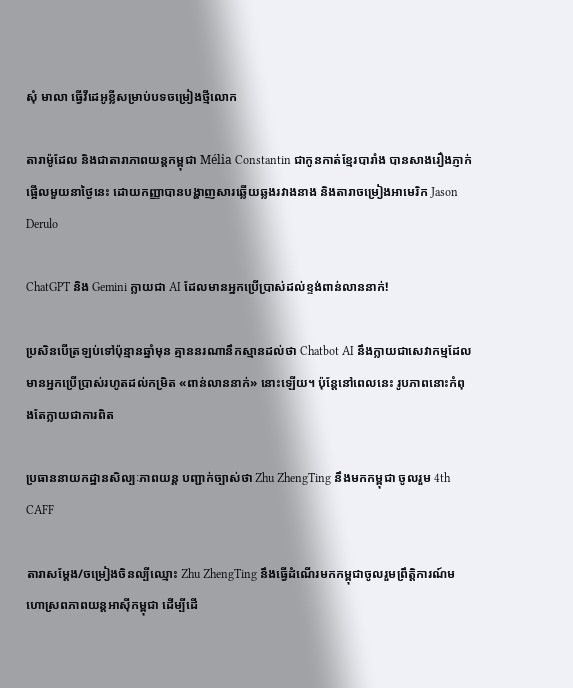សុំ មាលា ធ្វើវីដេអូខ្លីសម្រាប់បទចម្រៀងថ្មីលោក

តារាម៉ូដែល និងជាតារាភាពយន្តកម្ពុជា Mélia Constantin ជាកូនកាត់ខ្មែរបារាំង បានសាងរឿងភ្ញាក់ផ្អើលមួយនាថ្ងៃនេះ ដោយកញ្ញាបានបង្ហាញសារឆ្លើយឆ្លងរវាងនាង និងតារាចម្រៀងអាមេរិក Jason Derulo

ChatGPT និង Gemini ក្លាយជា AI ដែលមានអ្នកប្រើប្រាស់ដល់ខ្ទង់ពាន់លាននាក់!

ប្រសិនបើត្រឡប់ទៅប៉ុន្មានឆ្នាំមុន គ្មាននរណានឹកស្មានដល់ថា Chatbot AI នឹងក្លាយជាសេវាកម្មដែលមានអ្នកប្រើប្រាស់រហូតដល់កម្រិត «ពាន់លាននាក់» នោះឡើយ។ ប៉ុន្តែនៅពេលនេះ រូបភាពនោះកំពុងតែក្លាយជាការពិត

ប្រធាននាយកដ្ឋានសិល្បៈភាពយន្ត បញ្ជាក់ច្បាស់ថា Zhu ZhengTing នឹងមកកម្ពុជា ចូលរួម 4th CAFF

តារាសម្ដែង/ចម្រៀងចិនល្បីឈ្មោះ Zhu ZhengTing នឹងធ្វើដំណើរមកកម្ពុជាចូលរួមព្រឹត្តិការណ៍មហោស្រពភាពយន្តអាស៊ីកម្ពុជា ដើម្បីដើ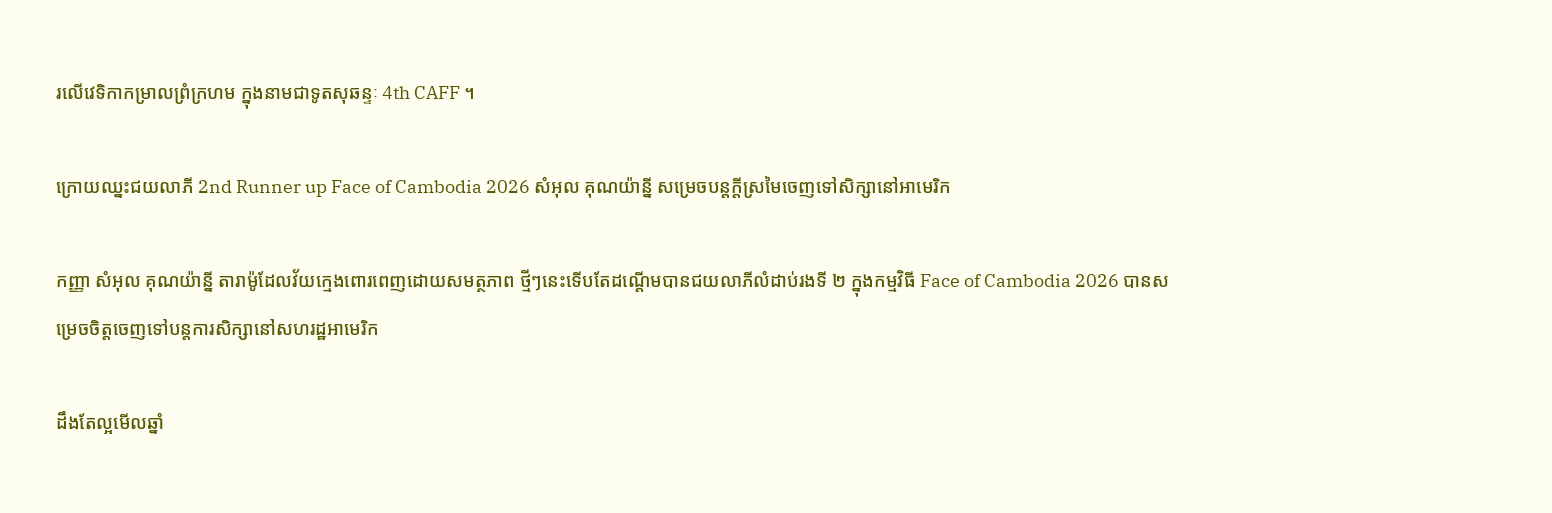រលើវេទិកាកម្រាលព្រំក្រហម ក្នុងនាមជាទូតសុឆន្ទៈ 4th CAFF ។

ក្រោយឈ្នះជយលាភី 2nd Runner up Face of Cambodia 2026 សំអុល គុណយ៉ាន្នី សម្រេចបន្តក្ដីស្រមៃចេញទៅសិក្សានៅអាមេរិក

កញ្ញា សំអុល គុណយ៉ាន្នី តារាម៉ូដែលវ័យក្មេងពោរពេញដោយសមត្ថភាព ថ្មីៗនេះទើបតែដណ្ដើមបានជយលាភីលំដាប់រងទី ២ ក្នុងកម្មវិធី Face of Cambodia 2026 បានសម្រេចចិត្តចេញទៅបន្តការសិក្សានៅសហរដ្ឋអាមេរិក

ដឹងតែល្អមើលឆ្នាំ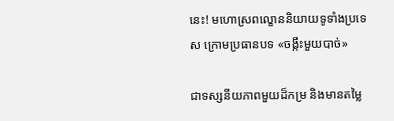នេះ! មហោស្រពល្ខោននិយាយទូទាំងប្រទេស ក្រោមប្រធានបទ «ចង្កឹះមួយបាច់»

ជាទស្សនីយភាពមួយដ៏កម្រ និងមានតម្លៃ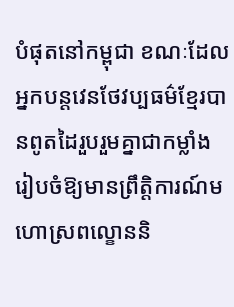បំផុតនៅកម្ពុជា ខណៈដែលអ្នកបន្តវេនថែវប្បធម៌ខ្មែរបានពូតដៃរួបរួមគ្នាជាកម្លាំងរៀបចំឱ្យមានព្រឹត្តិការណ៍មហោស្រពល្ខោននិ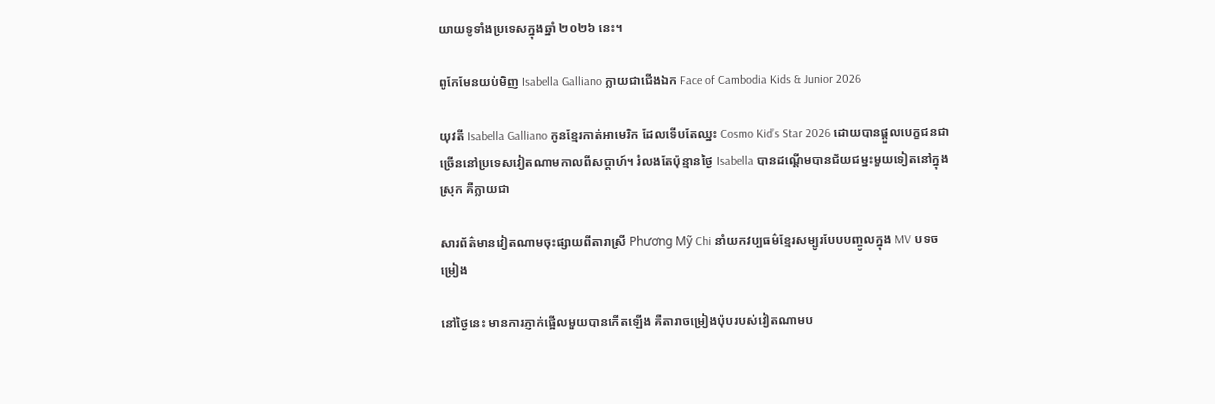យាយទូទាំងប្រទេសក្នុងឆ្នាំ ២០២៦ នេះ។

ពូកែមែនយប់មិញ Isabella Galliano ក្លាយជាជើងឯក Face of Cambodia Kids & Junior 2026

យុវតី Isabella Galliano កូនខ្មែរកាត់អាមេរិក ដែលទើបតែឈ្នះ Cosmo Kid’s Star 2026 ដោយបានផ្ដួលបេក្ខជនជាច្រើននៅប្រទេសវៀតណាមកាលពីសប្ដាហ៍។ រំលងតែប៉ុន្មានថ្ងៃ Isabella បានដណ្ដើមបានជ័យជម្នះមួយទៀតនៅក្នុងស្រុក គឺក្លាយជា

សារព័ត៌មានវៀតណាមចុះផ្សាយពីតារាស្រី Phương Mỹ Chi នាំយកវប្បធម៌ខ្មែរសម្បូរបែបបញ្ចូលក្នុង MV បទចម្រៀង

នៅថ្ងៃនេះ មានការភ្ញាក់ផ្អើលមួយបានកើតឡើង គឺតារាចម្រៀងប៉ុបរបស់វៀតណាមប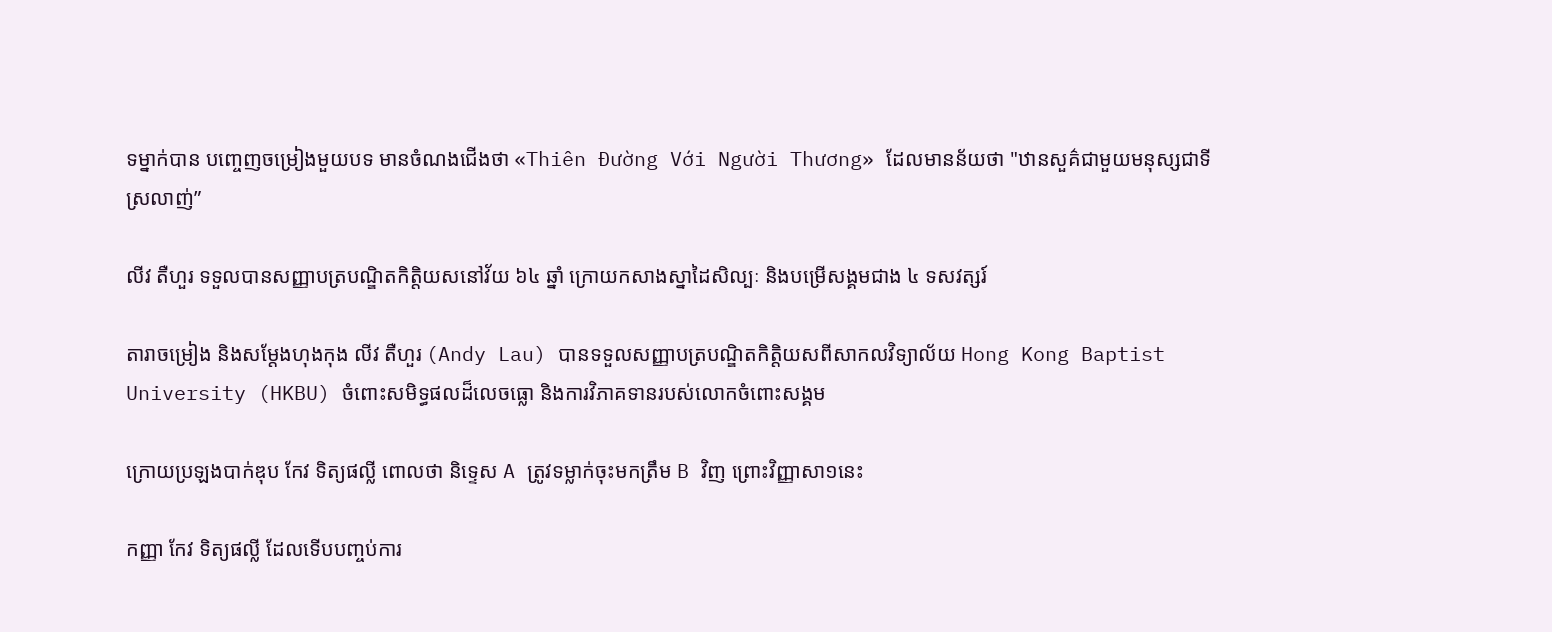ទម្នាក់បាន បញ្ចេញចម្រៀងមួយបទ មានចំណងជើងថា «Thiên Đường Với Người Thương» ដែលមានន័យថា "ឋានសួគ៌ជាមួយមនុស្សជាទីស្រលាញ់”

លីវ តឺហួរ ទទួលបានសញ្ញាបត្របណ្ឌិតកិត្តិយសនៅវ័យ ៦៤ ឆ្នាំ ក្រោយកសាងស្នាដៃសិល្បៈ និងបម្រើសង្គមជាង ៤ ទសវត្សរ៍

តារាចម្រៀង និងសម្តែងហុងកុង លីវ តឺហួរ (Andy Lau) បានទទួលសញ្ញាបត្របណ្ឌិតកិត្តិយសពីសាកលវិទ្យាល័យ Hong Kong Baptist University (HKBU) ចំពោះសមិទ្ធផលដ៏លេចធ្លោ និងការវិភាគទានរបស់លោកចំពោះសង្គម

ក្រោយប្រឡងបាក់ឌុប កែវ ទិត្យផល្លី ពោលថា និទ្ទេស A ត្រូវទម្លាក់ចុះមកត្រឹម B វិញ ព្រោះវិញ្ញាសា១នេះ

កញ្ញា កែវ ទិត្យផល្លី ដែលទើបបញ្ចប់ការ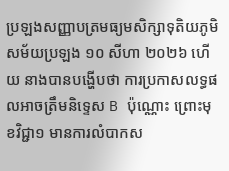ប្រឡងសញ្ញាបត្រមធ្យមសិក្សាទុតិយភូមិសម័យប្រឡង ១០ សីហា ២០២៦ ហើយ នាងបានបង្ហើបថា ការប្រកាសលទ្ធផលអាចត្រឹមនិទ្ទេស B ប៉ុណ្ណោះ ព្រោះមុខវិជ្ជា១ មានការលំបាកស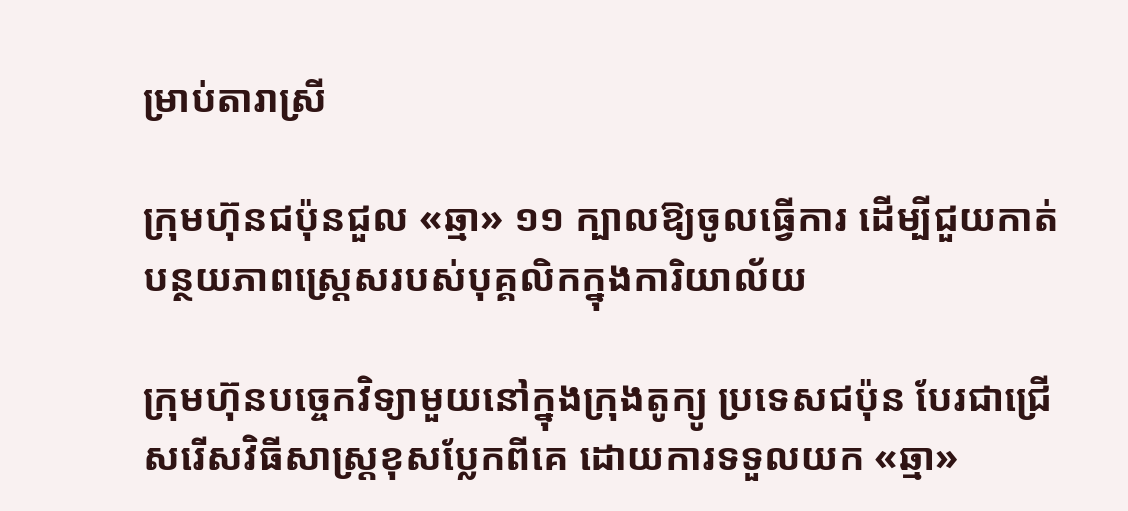ម្រាប់តារាស្រី

ក្រុមហ៊ុនជប៉ុនជួល «ឆ្មា» ១១ ក្បាលឱ្យចូលធ្វើការ ដើម្បីជួយកាត់បន្ថយភាពស្ត្រេសរបស់បុគ្គលិកក្នុងការិយាល័យ

ក្រុមហ៊ុនបច្ចេកវិទ្យាមួយនៅក្នុងក្រុងតូក្យូ ប្រទេសជប៉ុន បែរជាជ្រើសរើសវិធីសាស្ត្រខុសប្លែកពីគេ ដោយការទទួលយក «ឆ្មា»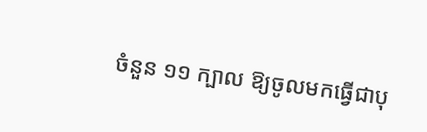ចំនួន ១១ ក្បាល ឱ្យចូលមកធ្វើជាបុ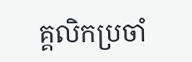គ្គលិកប្រចាំ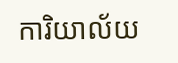ការិយាល័យ